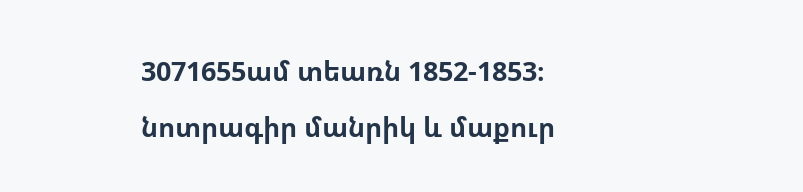3071655ամ տեառն 1852-1853։
նոտրագիր մանրիկ և մաքուր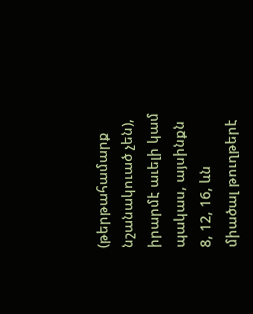(թերթահամարք նշանակուած չեն), իրարմէ աւելի կամ պակաս, այսինքն 8, 12, 16, ևն միածալ թուղթերէ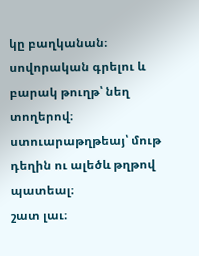կը բաղկանան։
սովորական գրելու և բարակ թուղթ՝ նեղ տողերով։
ստուարաթղթեայ՝ մութ դեղին ու ալեծև թղթով պատեալ։
շատ լաւ։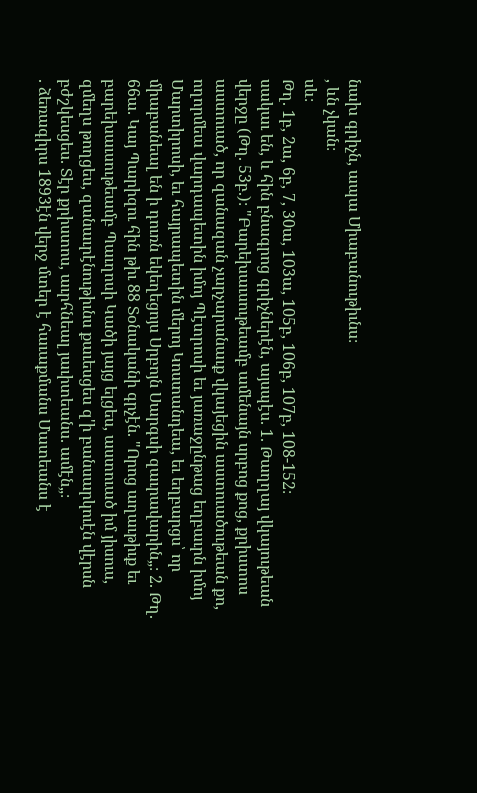նախ գրիչն, ապա Միաբանութիւնս։
, ևն չկան։
սև։
Թղ. 1բ, 2ա, 6բ, 7, 30ա, 103ա, 105բ, 106բ, 107բ, 108-152։
սակաւ են, և հին բնագրոց գրիչներէն, այսպէս. 1. Թաղղայ վկայութեան վերջը (Թղ. 53բ.)։ "Բարեխաւսութեամբ ամենայն սրբոց քոց, քրիստոս աստուած, որ զանազան չարչարանաւք վկայեցին աստուածութեան քո, ողորմեա վարդապետին իմոյ Պէտրոսի եւ յառաջընթաց եղբաւրն իմոյ Մարտիրոսի, եւ հայրապետին մերոյ Կոստանդեա, եւ եղբարցս՝ որ միաբանեալ են ի դուռն եկեղեցոյս Սրբոյն Սարգսի զաւրավարին„։ 2. Թղ. 66ա. Կայ Պարիզու հին թիւ 88 Տօնականի գրչէն. "Որոց աղաւթիւք եւ բարեխաւսութեամբ Պաւղոսի Կածի յայց ելցես, աստուած իմ յիսուս, զմեղս թողցես, զանաւրէնութիւնս քաւեսցես զ'ի բանսարկուէն վէրսն բժշկեսցես. Տէր քրիստոս, աւրհնեալ յաւիտեանս. ամէն„։
. ձեռագիրս 1893էն վերջ մտեր է հաւաքմանս Մատեանս է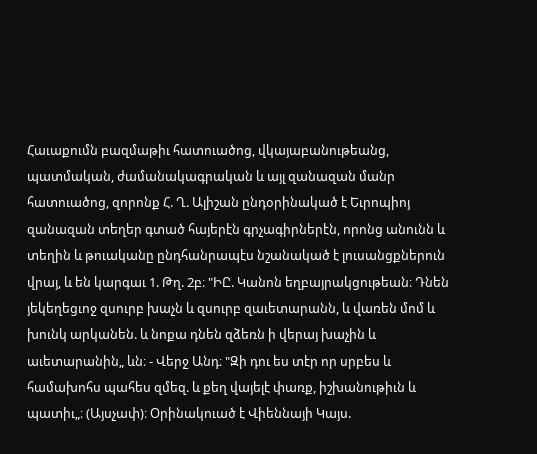Հաւաքումն բազմաթիւ հատուածոց, վկայաբանութեանց, պատմական, ժամանակագրական և այլ զանազան մանր հատուածոց, զորոնք Հ. Ղ. Ալիշան ընդօրինակած է Եւրոպիոյ զանազան տեղեր գտած հայերէն գրչագիրներէն, որոնց անունն և տեղին և թուականը ընդհանրապէս նշանակած է լուսանցքներուն վրայ, և են կարգաւ 1. Թղ. 2բ։ "ԻԸ. Կանոն եղբայրակցութեան։ Դնեն յեկեղեցւոջ զսուրբ խաչն և զսուրբ զաւետարանն, և վառեն մոմ և խունկ արկանեն. և նոքա դնեն զձեռն ի վերայ խաչին և աւետարանին„ ևն։ - Վերջ Անդ։ "Զի դու ես տէր որ սրբես և համախոհս պահես զմեզ. և քեղ վայելէ փառք, իշխանութիւն և պատիւ„։ (Այսչափ)։ Օրինակուած է Վիեննայի Կայս.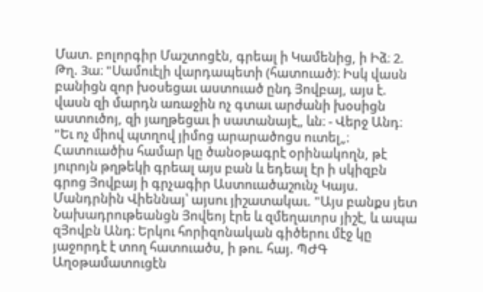Մատ. բոլորգիր Մաշտոցէն, գրեալ ի Կամենից, ի Իձ։ 2. Թղ. 3ա։ "Սամուէլի վարդապետի (հատուած)։ Իսկ վասն բանիցն զոր խօսեցաւ աստուած ընդ Յովբայ, այս է. վասն զի մարդն առաջին ոչ գտաւ արժանի խօսիցն աստուծոյ, զի յաղթեցաւ ի սատանայէ„ ևն։ - Վերջ Անդ։ "Եւ ոչ միով պտղով յիմոց արարածոցս ուտել„։ Հատուածիս համար կը ծանօթագրէ օրինակողն, թէ յուրոյն թղթեկի գրեալ այս բան և եդեալ էր ի սկիզբն գրոց Յովբայ ի գրչագիր Աստուածաշունչ Կայս. Մանդրնին Վիեննայ՝ այսու յիշատակաւ. "Այս բանքս յետ Նախադրութեանցն Յովեոյ էրե և զմեղաւորս յիշէ, և ապա զՅովբն Անդ։ Երկու հորիզոնական գիծերու մէջ կը յաջորդէ է տող հատուածս, ի թու. հայ. ՊԺԳ Աղօթամատուցէն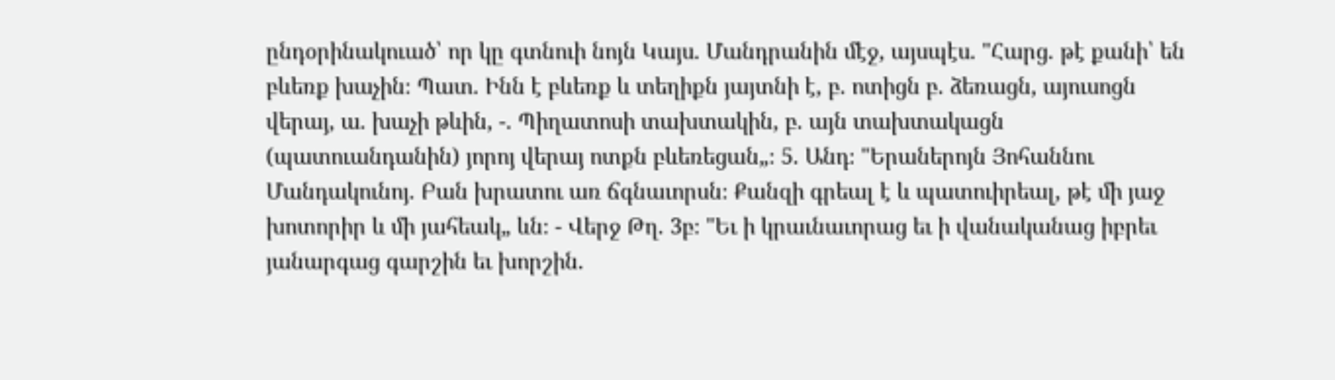ընդօրինակուած՝ որ կը գտնուի նոյն Կայս. Մանդրանին մէջ, այսպէս. "Հարց. թէ քանի՝ են բևեռք խաչին։ Պատ. Ինն է բևեռք և տեղիքն յայտնի է, բ. ոտիցն բ. ձեռացն, այուսոցն վերայ, ա. խաչի թևին, -. Պիղատոսի տախտակին, բ. այն տախտակացն (պատուանդանին) յորոյ վերայ ոտքն բևեռեցան„։ 5. Անդ։ "Երաներոյն Յոհաննու Մանդակունոյ. Բան խրատու առ ճգնաւորսն։ Քանզի գրեալ է և պատուիրեալ, թէ մի յաջ խոտորիր և մի յահեակ„ ևն։ - Վերջ Թղ. 3բ։ "Եւ ի կրաւնաւորաց եւ ի վանականաց իբրեւ յանարգաց գարշին եւ խորշին.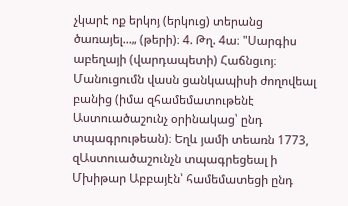չկարէ ոք երկոյ (երկուց) տերանց ծառայել...„ (թերի)։ 4. Թղ. 4ա։ "Սարգիս աբեղայի (վարդապետի) Հաճնցւոյ։ Մանուցումն վասն ցանկապիսի ժողովեալ բանից (իմա զհամեմատութենէ Աստուածաշունչ օրինակաց՝ ընդ տպագրութեան)։ Եղև յամի տեառն 1773, զԱստուածաշունչն տպագրեցեալ ի Մխիթար Աբբայէն՝ համեմատեցի ընդ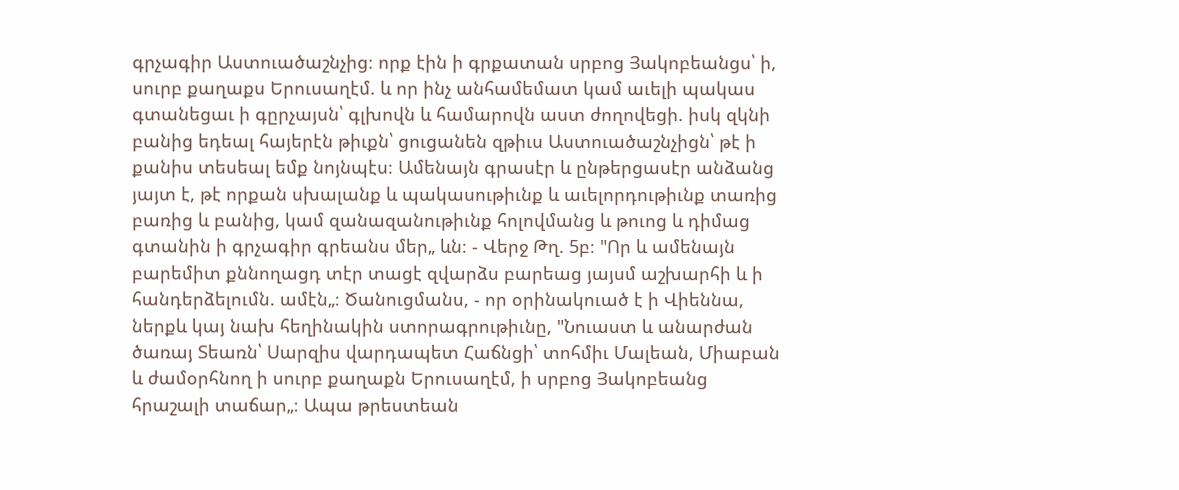գրչագիր Աստուածաշնչից։ որք էին ի գրքատան սրբոց Յակոբեանցս՝ ի, սուրբ քաղաքս Երուսաղէմ. և որ ինչ անհամեմատ կամ աւելի պակաս գտանեցաւ ի գըրչայսն՝ գլխովն և համարովն աստ ժողովեցի. իսկ զկնի բանից եդեալ հայերէն թիւքն՝ ցուցանեն զթիւս Աստուածաշնչիցն՝ թէ ի քանիս տեսեալ եմք նոյնպէս։ Ամենայն գրասէր և ընթերցասէր անձանց յայտ է, թէ որքան սխալանք և պակասութիւնք և աւելորդութիւնք տառից բառից և բանից, կամ զանազանութիւնք հոլովմանց և թուոց և դիմաց գտանին ի գրչագիր գրեանս մեր„ ևն։ - Վերջ Թղ. 5բ։ "Որ և ամենայն բարեմիտ քննողացդ տէր տացէ զվարձս բարեաց յայսմ աշխարհի և ի հանդերձելումն. ամէն„։ Ծանուցմանս, - որ օրինակուած է ի Վիեննա, ներքև կայ նախ հեղինակին ստորագրութիւնը, "Նուաստ և անարժան ծառայ Տեառն՝ Սարզիս վարդապետ Հաճնցի՝ տոհմիւ Մալեան, Միաբան և ժամօրհնող ի սուրբ քաղաքն Երուսաղէմ, ի սրբոց Յակոբեանց հրաշալի տաճար„։ Ապա թրեստեան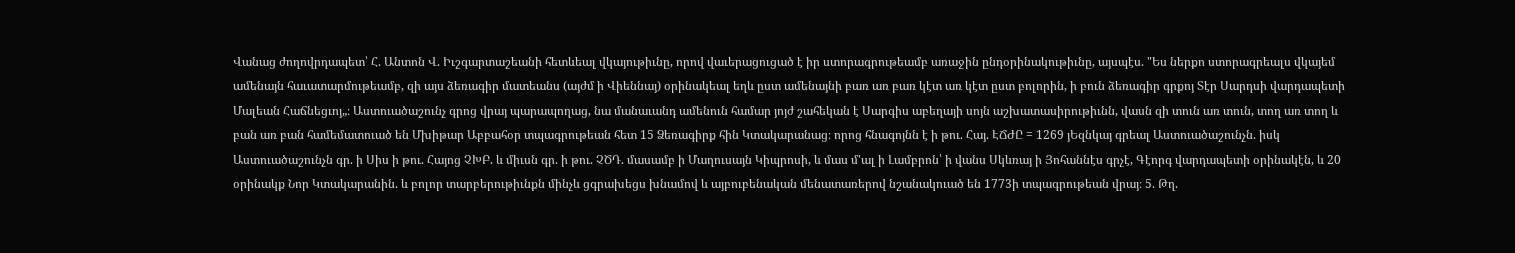Վանաց ժողովրդապետ՝ Հ. Անտոն Վ. Իւշգարտաշեանի հետևեալ վկայութիւնը, որով վաւերացուցած է իր ստորագրութեամբ առաջին ընդօրինակութիւնը, այսպէս. "Ես ներքո ստորագրեալս վկայեմ ամենայն հաւատարմութեամբ, զի այս ձեռագիր մատեանս (այժմ ի Վիեննայ) օրինակեալ եղև ըստ ամենայնի բառ առ բառ կէտ առ կէտ ըստ բոլորին, ի բուն ձեռագիր գրքոյ Տէր Սարդսի վարդապետի Մալեան Հաճնեցւոյ„։ Աստուածաշունչ գրոց վրայ պարապողաց, նա մանաւանդ ամենուն համար յոյժ շահեկան է Սարգիս աբեղայի սոյն աշխատասիրութիւնն, վասն զի տուն առ տուն, տող առ տող և բան առ բան համեմատուած են Մխիթար Աբբահօր տպագրութեան հետ 15 Ձեռագիրք հին Կտակարանաց։ որոց հնագոյնն է ի թու. Հայ. ԷՃԺԸ = 1269 յԵզնկայ գրեալ Աստուածաշունչն. իսկ Աստուածաշունչն գր. ի Սիս ի թու. Հայոց ՉԽԲ. և միւսն գր. ի թու. ՉԾԴ. մասամբ ի Մաղուսայն Կիպրոսի, և մաս մ'ալ ի Լամբրոն՝ ի վանս Սկևռայ ի Յոհաննէս գրչէ, Գէորգ վարդապետի օրինակէն, և 20 օրինակք Նոր Կտակարանին. և բոլոր տարբերութիւնքն մինչև ցգրախեցս խնամով և այբուբենական մենատառերով նշանակուած են 1773ի տպագրութեան վրայ։ 5. Թղ.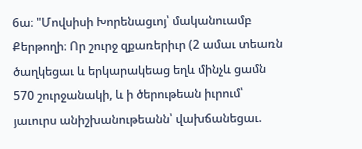6ա։ "Մովսիսի Խորենացւոյ՝ մականուամբ Քերթողի։ Որ շուրջ զքառերիւր (2 ամաւ տեառն ծաղկեցաւ և երկարակեաց եղև մինչև ցամն 570 շուրջանակի, և ի ծերութեան իւրում՝ յաւուրս անիշխանութեանն՝ վախճանեցաւ.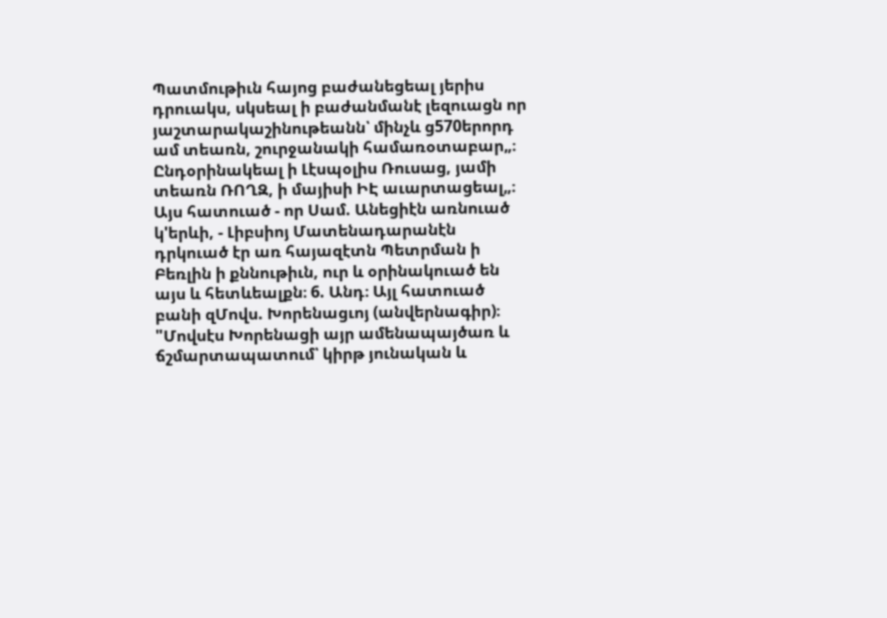Պատմութիւն հայոց բաժանեցեալ յերիս դրուակս, սկսեալ ի բաժանմանէ լեզուացն որ յաշտարակաշինութեանն՝ մինչև ց570երորդ ամ տեառն, շուրջանակի համառօտաբար„։ Ընդօրինակեալ ի Լէսպօլիս Ռուսաց, յամի տեառն ՌՈՂԶ, ի մայիսի ԻԷ աւարտացեալ„։ Այս հատուած - որ Սամ. Անեցիէն առնուած կ'երևի, - Լիբսիոյ Մատենադարանէն դրկուած էր առ հայազէտն Պետրման ի Բեռլին ի քննութիւն, ուր և օրինակուած են այս և հետևեալքն։ 6. Անդ։ Այլ հատուած բանի զՄովս. Խորենացւոյ (անվերնագիր)։ "Մովսէս Խորենացի այր ամենապայծառ և ճշմարտապատում՝ կիրթ յունական և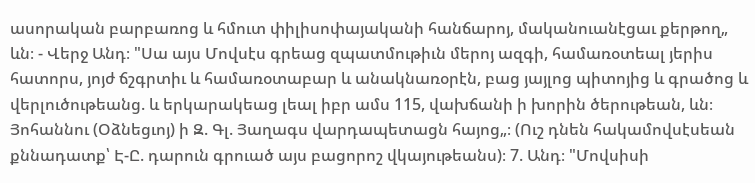ասորական բարբառոց և հմուտ փիլիսոփայականի հանճարոյ, մականուանէցաւ քերթող„ ևն։ - Վերջ Անդ։ "Սա այս Մովսէս գրեաց զպատմութիւն մերոյ ազգի, համառօտեալ յերիս հատորս, յոյժ ճշգրտիւ և համառօտաբար և անակնառօրէն, բաց յայլոց պիտոյից և գրածոց և վերլուծութեանց. և երկարակեաց լեալ իբր ամս 115, վախճանի ի խորին ծերութեան, ևն։ Յոհաննու (Օձնեցւոյ) ի Զ. Գլ. Յաղագս վարդապետացն հայոց„։ (Ուշ դնեն հակամովսէսեան քննադատք՝ Է-Ը. դարուն գրուած այս բացորոշ վկայութեանս)։ 7. Անդ։ "Մովսիսի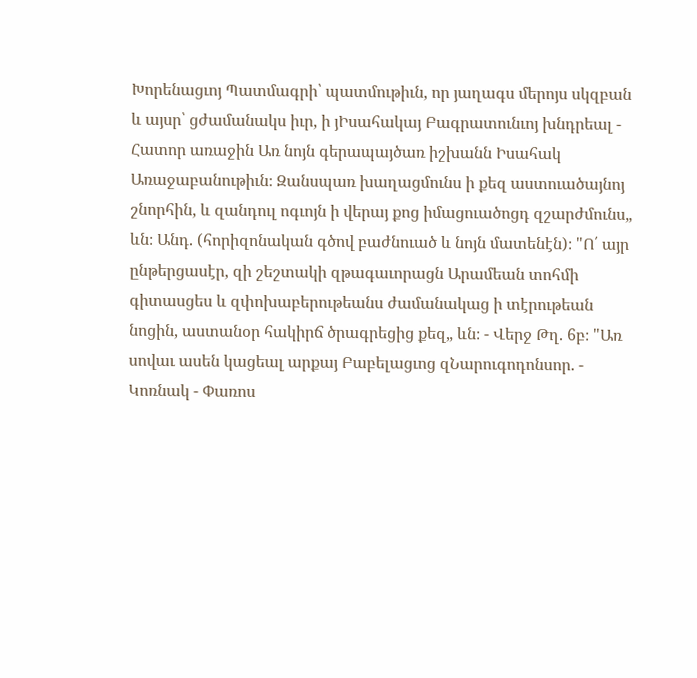Խորենացւոյ Պատմագրի՝ պատմութիւն, որ յաղագս մերոյս սկզբան և այսր՝ ցժամանակս իւր, ի յԻսահակայ Բագրատունւոյ խնդրեալ - Հատոր առաջին Առ նոյն գերապայծառ իշխանն Իսահակ Առաջաբանութիւն։ Զանսպառ խաղացմունս ի քեզ աստուածայնոյ շնորհին, և զանդուլ ոգւոյն ի վերայ քոց իմացուածոցդ զշարժմունս„ ևն։ Անդ. (հորիզոնական գծով բաժնուած և նոյն մատենէն)։ "Ո՛ այր ընթերցասէր, զի շեշտակի զթագաւորացն Արամեան տոհմի գիտասցես և զփոխաբերութեանս ժամանակաց ի տէրութեան նոցին, աստանօր հակիրճ ծրագրեցից քեզ„ ևն։ - Վերջ Թղ. 6բ։ "Առ սովաւ ասեն կացեալ արքայ Բաբելացւոց զՆարուգոդոնսոր. - Կոռնակ - Փառոս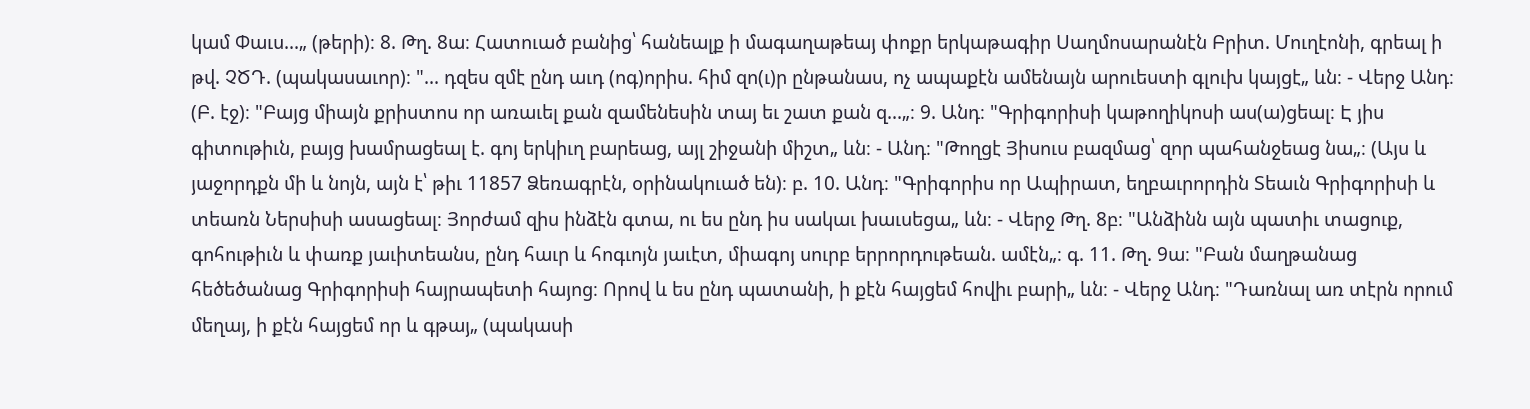կամ Փաւս...„ (թերի)։ 8. Թղ. 8ա։ Հատուած բանից՝ հանեալք ի մագաղաթեայ փոքր երկաթագիր Սաղմոսարանէն Բրիտ. Մուղէոնի, գրեալ ի թվ. ՉԾԴ. (պակասաւոր)։ "... դզես զմէ ընդ աւդ (ոգ)որիս. հիմ զո(ւ)ր ընթանաս, ոչ ապաքէն ամենայն արուեստի գլուխ կայցէ„ ևն։ - Վերջ Անդ։ (Բ. էջ)։ "Բայց միայն քրիստոս որ առաւել քան զամենեսին տայ եւ շատ քան զ...„։ 9. Անդ։ "Գրիգորիսի կաթողիկոսի աս(ա)ցեալ։ Է յիս գիտութիւն, բայց խամրացեալ է. գոյ երկիւղ բարեաց, այլ շիջանի միշտ„ ևն։ - Անդ։ "Թողցէ Յիսուս բազմաց՝ զոր պահանջեաց նա„։ (Այս և յաջորդքն մի և նոյն, այն է՝ թիւ 11857 Ձեռագրէն, օրինակուած են)։ բ. 10. Անդ։ "Գրիգորիս որ Ապիրատ, եղբաւրորդին Տեաւն Գրիգորիսի և տեառն Ներսիսի ասացեալ։ Յորժամ զիս ինձէն գտա, ու ես ընդ իս սակաւ խաւսեցա„ ևն։ - Վերջ Թղ. 8բ։ "Անձինն այն պատիւ տացուք, գոհութիւն և փառք յաւիտեանս, ընդ հաւր և հոգւոյն յաւէտ, միագոյ սուրբ երրորդութեան. ամէն„։ գ. 11. Թղ. 9ա։ "Բան մաղթանաց հեծեծանաց Գրիգորիսի հայրապետի հայոց։ Որով և ես ընդ պատանի, ի քէն հայցեմ հովիւ բարի„ ևն։ - Վերջ Անդ։ "Դառնալ առ տէրն որում մեղայ, ի քէն հայցեմ որ և գթայ„ (պակասի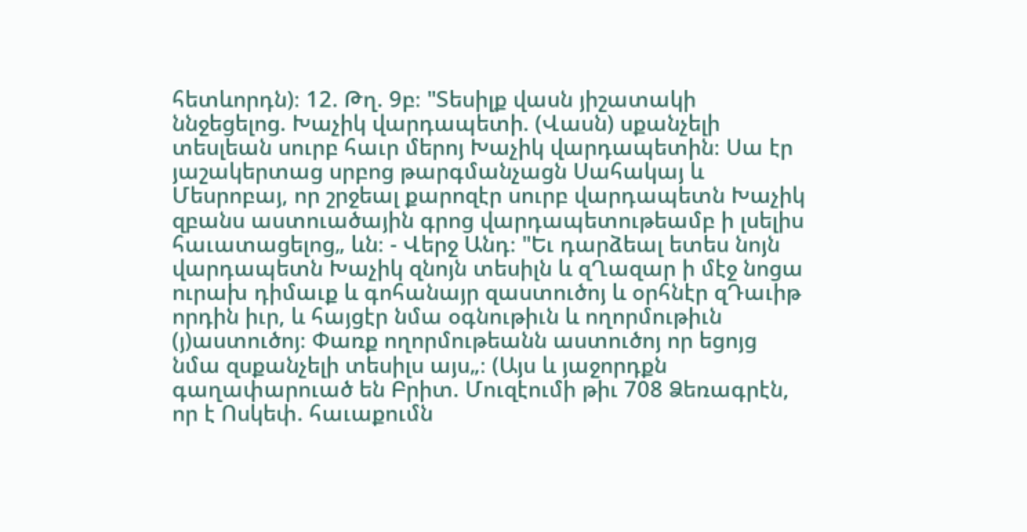հետևորդն)։ 12. Թղ. 9բ։ "Տեսիլք վասն յիշատակի ննջեցելոց. Խաչիկ վարդապետի. (Վասն) սքանչելի տեսլեան սուրբ հաւր մերոյ Խաչիկ վարդապետին։ Սա էր յաշակերտաց սրբոց թարգմանչացն Սահակայ և Մեսրոբայ, որ շրջեալ քարոզէր սուրբ վարդապետն Խաչիկ զբանս աստուածային գրոց վարդապետութեամբ ի լսելիս հաւատացելոց„ ևն։ - Վերջ Անդ։ "Եւ դարձեալ ետես նոյն վարդապետն Խաչիկ զնոյն տեսիլն և զՂազար ի մէջ նոցա ուրախ դիմաւք և գոհանայր զաստուծոյ և օրհնէր զԴաւիթ որդին իւր, և հայցէր նմա օգնութիւն և ողորմութիւն (յ)աստուծոյ։ Փառք ողորմութեանն աստուծոյ որ եցոյց նմա զսքանչելի տեսիլս այս„։ (Այս և յաջորդքն գաղափարուած են Բրիտ. Մուզէումի թիւ 708 Ձեռագրէն, որ է Ոսկեփ. հաւաքումն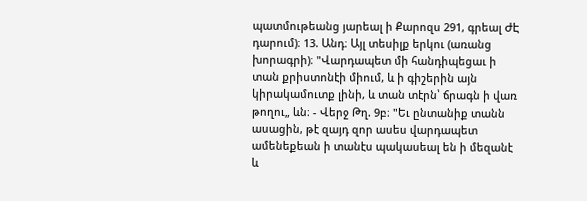պատմութեանց յարեալ ի Քարոզս 291, գրեալ ԺԷ դարում)։ 13. Անդ։ Այլ տեսիլք երկու (առանց խորագրի)։ "Վարդապետ մի հանդիպեցաւ ի տան քրիստոնէի միում, և ի գիշերին այն կիրակամուտք լինի, և տան տէրն՝ ճրագն ի վառ թողու„ ևն։ - Վերջ Թղ. 9բ։ "Եւ ընտանիք տանն ասացին, թէ զայդ զոր ասես վարդապետ ամենեքեան ի տանէս պակասեալ են ի մեզանէ և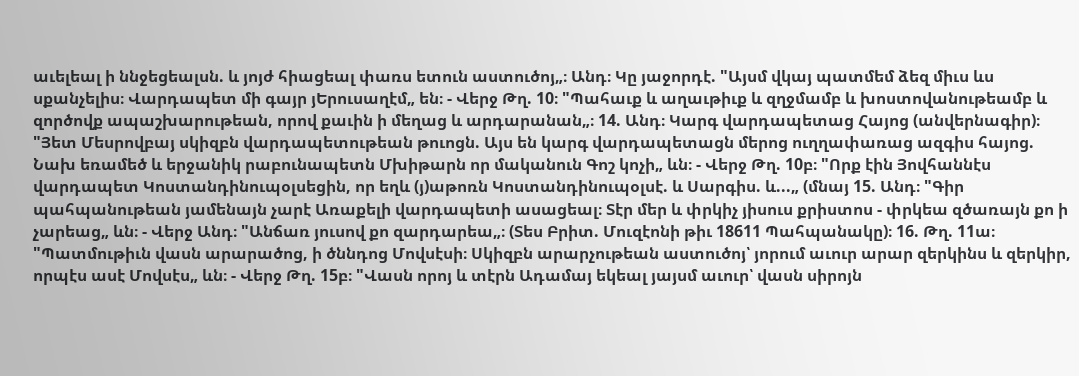աւելեալ ի ննջեցեալսն. և յոյժ հիացեալ փառս ետուն աստուծոյ„։ Անդ։ Կը յաջորդէ. "Այսմ վկայ պատմեմ ձեզ միւս ևս սքանչելիս։ Վարդապետ մի գայր յԵրուսաղէմ„ են։ - Վերջ Թղ. 10։ "Պահաւք և աղաւթիւք և զղջմամբ և խոստովանութեամբ և զործովք ապաշխարութեան, որով քաւին ի մեղաց և արդարանան„։ 14. Անդ։ Կարգ վարդապետաց Հայոց (անվերնագիր)։ "Յետ Մեսրովբայ սկիզբն վարդապետութեան թուոցն. Այս են կարգ վարդապետացն մերոց ուղղափառաց ազգիս հայոց. Նախ եռամեծ և երջանիկ րաբունապետն Մխիթարն որ մականուն Գոշ կոչի„ ևն։ - Վերջ Թղ. 10բ։ "Որք էին Յովհաննէս վարդապետ Կոստանդինուպօլսեցին, որ եղև (յ)աթոռն Կոստանդինուպօլսէ. և Սարգիս. և...„ (մնայ 15. Անդ։ "Գիր պահպանութեան յամենայն չարէ Առաքելի վարդապետի ասացեալ։ Տէր մեր և փրկիչ յիսուս քրիստոս - փրկեա զծառայն քո ի չարեաց„ ևն։ - Վերջ Անդ։ "Անճառ յուսով քո զարդարեա„։ (Տես Բրիտ. Մուզէոնի թիւ 18611 Պահպանակը)։ 16. Թղ. 11ա։ "Պատմութիւն վասն արարածոց, ի ծննդոց Մովսէսի։ Սկիզբն արարչութեան աստուծոյ՝ յորում աւուր արար զերկինս և զերկիր, որպէս ասէ Մովսէս„ ևն։ - Վերջ Թղ. 15բ։ "Վասն որոյ և տէրն Ադամայ եկեալ յայսմ աւուր՝ վասն սիրոյն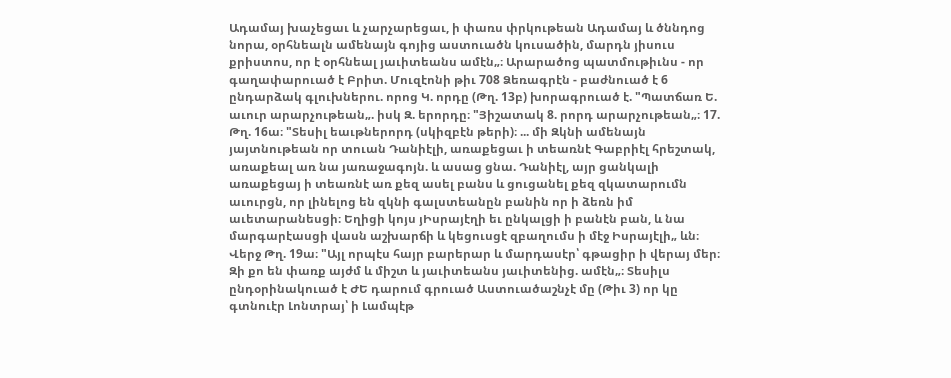Ադամայ խաչեցաւ և չարչարեցաւ, ի փառս փրկութեան Ադամայ և ծննդոց նորա, օրհնեալն ամենայն գոյից աստուածն կուսածին, մարդն յիսուս քրիստոս, որ է օրհնեալ յաւիտեանս ամէն„։ Արարածոց պատմութիւնս - որ գաղափարուած է Բրիտ. Մուզէոնի թիւ 708 Ձեռագրէն - բաժնուած է 6 ընդարձակ գլուխներու. որոց Կ. որդը (Թղ. 13բ) խորագրուած է. "Պատճառ Ե. աւուր արարչութեան„. իսկ Զ. երորդը։ "Յիշատակ 8. րորդ արարչութեան„։ 17. Թղ. 16ա։ "Տեսիլ եաւթներորդ (սկիզբէն թերի)։ ... մի Զկնի ամենայն յայտնութեան որ տուան Դանիէլի, առաքեցաւ ի տեառնէ Գաբրիէլ հրեշտակ, առաքեալ առ նա յառաջագոյն. և ասաց ցնա. Դանիէլ, այր ցանկալի առաքեցայ ի տեառնէ առ քեզ ասել բանս և ցուցանել քեզ զկատարումն աւուրցն, որ լինելոց են զկնի գալստեանըն բանին որ ի ձեռն իմ աւետարանեսցի։ Եղիցի կոյս յԻսրայէղի եւ ընկալցի ի բանէն բան, և նա մարգարէասցի վասն աշխարճի և կեցուսցէ զբաղումս ի մէջ Իսրայէլի„ ևն։ Վերջ Թղ. 19ա։ "Այլ որպէս հայր բարերար և մարդասէր՝ գթացիր ի վերայ մեր։ Զի քո են փառք այժմ և միշտ և յաւիտեանս յաւիտենից. ամէն„։ Տեսիլս ընդօրինակուած է ԺԵ դարում գրուած Աստուածաշնչէ մը (Թիւ 3) որ կը գտնուէր Լոնտրայ՝ ի Լամպէթ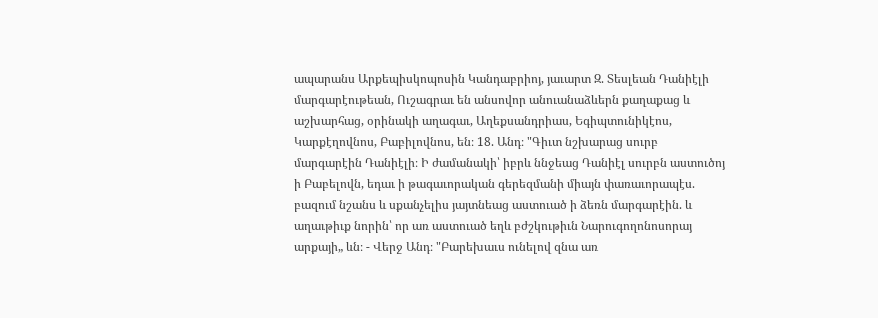ապարանս Արքեպիսկոպոսին Կանդաբրիոյ, յաւարտ Զ. Տեսլեան Դանիէլի մարգարէութեան, Ուշագրաւ են անսովոր անուանաձևերն քաղաքաց և աշխարհաց, օրինակի աղագաւ, Աղեքսանդրիաս, Եգիպտունիկէոս, Կարքէղովնոս, Բաբիլովնոս, են։ 18. Անդ։ "Գիւտ նշխարաց սուրբ մարգարէին Դանիէլի։ Ի ժամանակի՝ իբրև ննջեաց Դանիէլ սուրբն աստուծոյ ի Բաբելովն, եդաւ ի թագաւորական գերեզմանի միայն փառաւորապէս. բազում նշանս և սքանչելիս յայտնեաց աստուած ի ձեռն մարգարէին. և աղաւթիւք նորին՝ որ առ աստուած եղև բժշկութիւն Նարուգողոնոսորայ արքայի„ ևն։ - Վերջ Անդ։ "Բարեխաւս ունելով զնա առ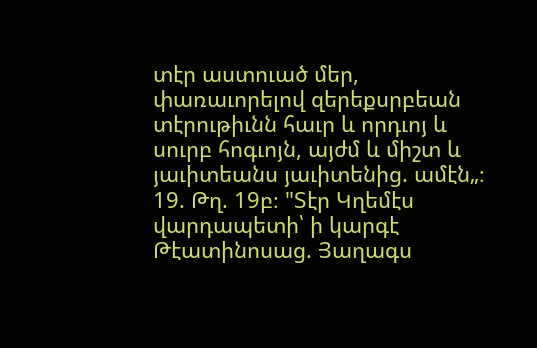տէր աստուած մեր, փառաւորելով զերեքսրբեան տէրութիւնն հաւր և որդւոյ և սուրբ հոգւոյն, այժմ և միշտ և յաւիտեանս յաւիտենից. ամէն„։ 19. Թղ. 19բ։ "Տէր Կղեմէս վարդապետի՝ ի կարգէ Թէատինոսաց. Յաղագս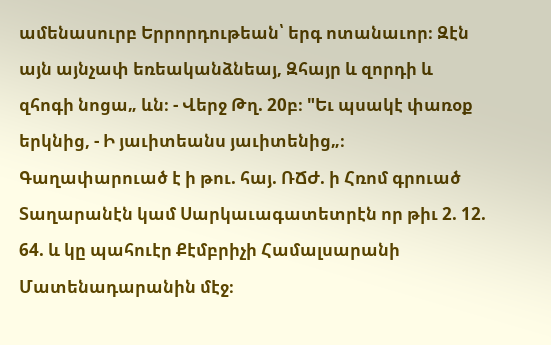ամենասուրբ Երրորդութեան՝ երգ ոտանաւոր։ Զէն այն այնչափ եռեականձնեայ, Զհայր և զորդի և զհոգի նոցա„ ևն։ - Վերջ Թղ. 20բ։ "Եւ պսակէ փառօք երկնից, - Ի յաւիտեանս յաւիտենից„։ Գաղափարուած է ի թու. հայ. ՌՃԺ. ի Հռոմ գրուած Տաղարանէն կամ Սարկաւագատետրէն որ թիւ 2. 12. 64. և կը պահուէր Քէմբրիչի Համալսարանի Մատենադարանին մէջ։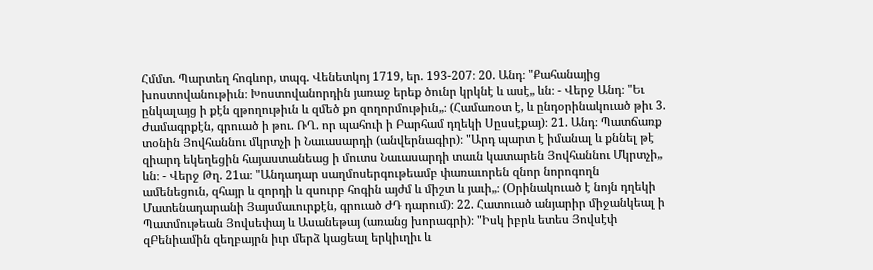Հմմտ. Պարտեղ հոգևոր, տպգ. Վենետկոյ 1719, եր. 193-207։ 20. Անդ։ "Քահանայից խոստովանութիւն։ Խոստովանորդին յառաջ երեք ծունր կրկնէ և ասէ„ ևն։ - Վերջ Անդ։ "Եւ ընկալայց ի քէն զթողութիւն և զմեծ քո զողորմութիւն„։ (Համառօտ է, և ընդօրինակուած թիւ 3. Ժամագրքէն, գրուած ի թու. ՌՂ. որ պահուի ի Բարհամ դղեկի Սըսսէքայ)։ 21. Անդ։ Պատճառք տօնին Յովհաննու մկրտչի ի Նաւասարդի (անվերնագիր)։ "Արդ պարտ է իմանալ և քննել թէ զիարդ եկեղեցին հայաստանեաց ի մուտս Նաւասարդի տաւն կատարեն Յովհաննու Մկրտչի„ ևն։ - Վերջ Թղ. 21ա։ "Անդադար սաղմոսերգութեամբ փառաւորեն զնոր նորոգողն ամենեցուն, զհայր և զորդի և զսուրբ հոգին այժմ և միշտ և յաւի„։ (Օրինակուած է նոյն դղեկի Մատենադարանի Յայսմաւուրքէն, գրուած ԺԴ դարում)։ 22. Հատուած անյարիր միջանկեալ ի Պատմութեան Յովսեփայ և Ասանեթայ (առանց խորագրի)։ "Իսկ իբրև ետես Յովսէփ զԲենիամին զեղբայրն իւր մերձ կացեալ երկիւղիւ և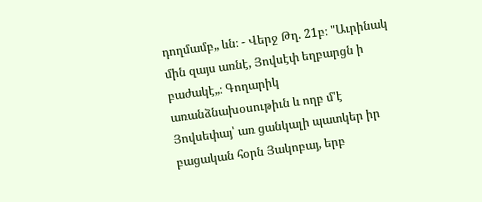դողմամբ„ ևն։ - Վերջ Թղ. 21բ։ "Աւրինակ մին զայս առնէ, Յովսէփ եղբարցն ի բաժակէ„։ Գողարիկ առանձնախօսութիւն և ողբ մ'է Յովսեփայ՝ առ ցանկալի պատկեր իր բացական հօրն Յակոբայ, երբ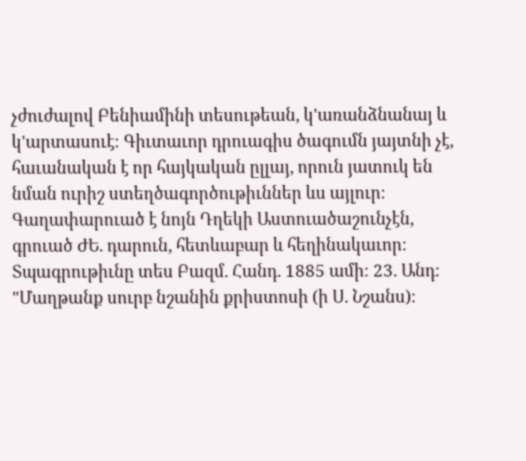չժուժալով Բենիամինի տեսութեան, կ'առանձնանայ և կ'արտասուէ։ Գիւտաւոր դրուագիս ծագումն յայտնի չէ, հաւանական է որ հայկական ըլլայ, որուն յատուկ են նման ուրիշ ստեղծագործութիւններ ևս այլուր։ Գաղափարուած է նոյն Դղեկի Աստուածաշունչէն, գրուած ԺԵ. դարուն, հետևաբար և հեղինակաւոր։ Տպագրութիւնը տես Բազմ. Հանդ. 1885 ամի։ 23. Անդ։ "Մաղթանք սուրբ նշանին քրիստոսի (ի Ս. Նշանս)։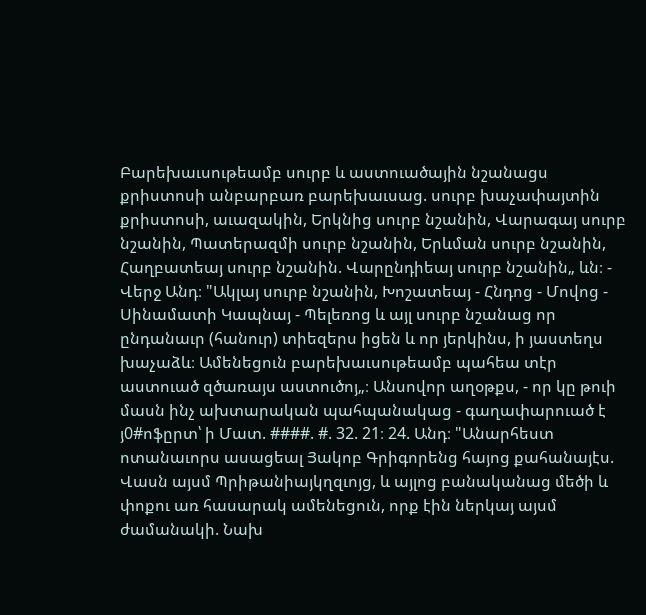Բարեխաւսութեամբ սուրբ և աստուածային նշանացս քրիստոսի անբարբառ բարեխաւսաց. սուրբ խաչափայտին քրիստոսի, աւազակին, Երկնից սուրբ նշանին, Վարագայ սուրբ նշանին, Պատերազմի սուրբ նշանին, Երևման սուրբ նշանին, Հաղբատեայ սուրբ նշանին. Վարընդիեայ սուրբ նշանին„ ևն։ - Վերջ Անդ։ "Ակլայ սուրբ նշանին, Խոշատեայ - Հնդոց - Մովոց - Սինամատի Կապնայ - Պելեռոց և այլ սուրբ նշանաց որ ընդանաւր (հանուր) տիեզերս իցեն և որ յերկինս, ի յաստեղս խաչաձև։ Ամենեցուն բարեխաւսութեամբ պահեա տէր աստուած զծառայս աստուծոյ„։ Անսովոր աղօթքս, - որ կը թուի մասն ինչ ախտարական պահպանակաց - գաղափարուած է յ0#ոֆըրտ՝ ի Մատ. ####. #. 32. 21։ 24. Անդ։ "Անարհեստ ոտանաւորս ասացեալ Յակոբ Գրիգորենց հայոց քահանայէս. Վասն այսմ Պրիթանիայկղզւոյց, և այլոց բանականաց մեծի և փոքու առ հասարակ ամենեցուն, որք էին ներկայ այսմ ժամանակի. Նախ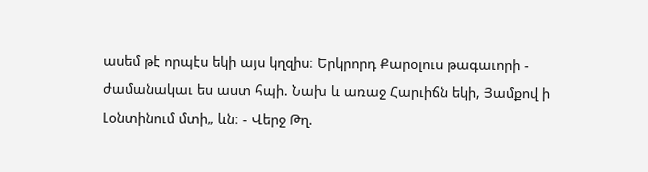ասեմ թէ որպէս եկի այս կղզիս։ Երկրորդ Քարօլուս թագաւորի - ժամանակաւ ես աստ հպի. Նախ և առաջ Հարւիճն եկի, Յամքով ի Լօնտինում մտի„ ևն։ - Վերջ Թղ.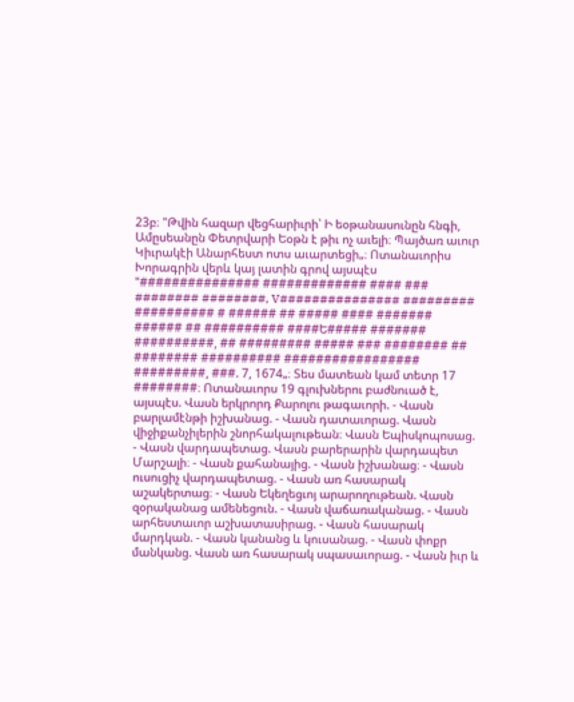23բ։ "Թվին հազար վեցհարիւրի՝ Ի եօթանասունըն հնգի, Ամըսեանըն Փետրվարի Եօթն է թիւ ոչ աւելի։ Պայծառ աւուր Կիւրակէի Անարհեստ ոտս աւարտեցի„։ Ոտանաւորիս Խորագրին վերև կայ լատին գրով այսպէս "############### ############# #### ### ######## ########, V############### ######### ########## # ###### ## ##### #### ####### ###### ## ########## ####Ե##### ####### ##########, ## ######### ##### ### ######## ## ######## ########## ################# #########, ###. 7, 1674„։ Տես մատեան կամ տետր 17 ########։ Ոտանաւորս 19 գլուխներու բաժնուած է, այսպէս. Վասն երկրորդ Քարոլու թագաւորի. - Վասն բարլամէնթի իշխանաց. - Վասն դատաւորաց. Վասն վիջիքանչիլերին շնորհակալութեան։ Վասն Եպիսկոպոսաց. - Վասն վարդապետաց. Վասն բարերարին վարդապետ Մարշալի։ - Վասն քահանայից. - Վասն իշխանաց։ - Վասն ուսուցիչ վարդապետաց. - Վասն առ հասարակ աշակերտաց։ - Վասն Եկեղեցւոյ արարողութեան. Վասն զօրականաց ամենեցուն. - Վասն վաճառականաց. - Վասն արհեստաւոր աշխատասիրաց. - Վասն հասարակ մարդկան. - Վասն կանանց և կուսանաց. - Վասն փոքր մանկանց. Վասն առ հասարակ սպասաւորաց. - Վասն իւր և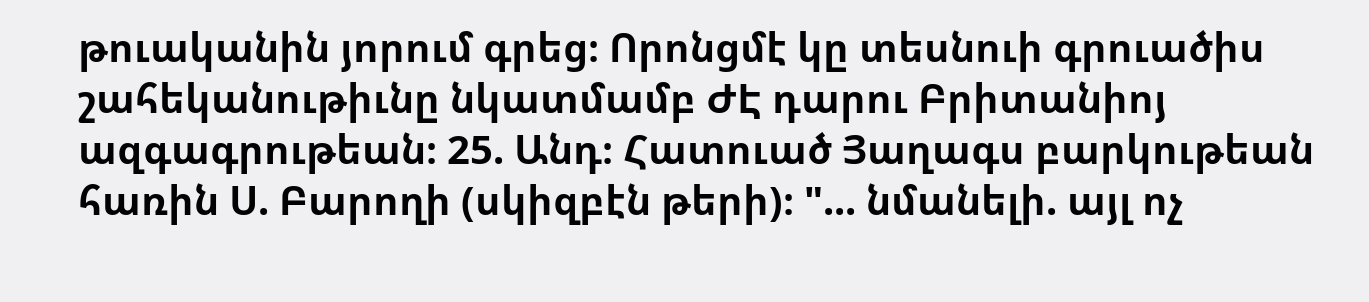թուականին յորում գրեց։ Որոնցմէ կը տեսնուի գրուածիս շահեկանութիւնը նկատմամբ ԺԷ դարու Բրիտանիոյ ազգագրութեան։ 25. Անդ։ Հատուած Յաղագս բարկութեան հառին Ս. Բարողի (սկիզբէն թերի)։ "... նմանելի. այլ ոչ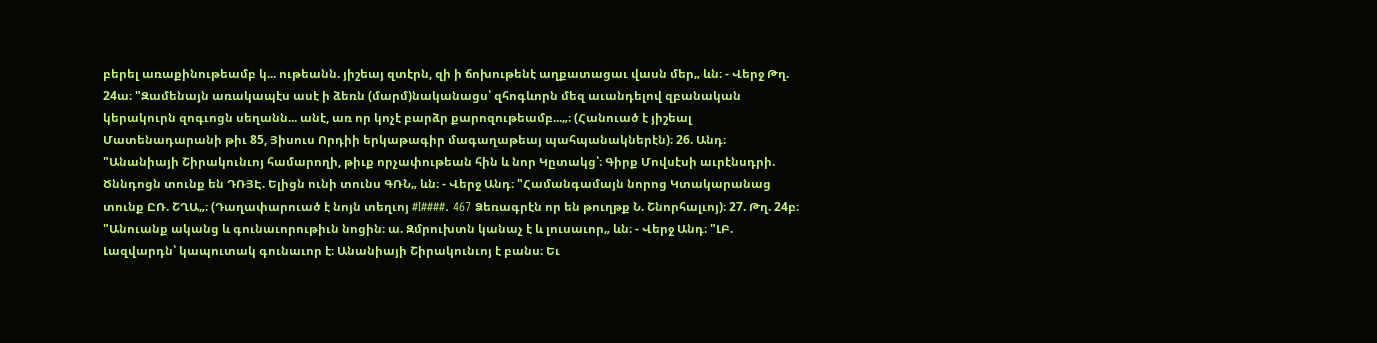բերել առաքինութեամբ կ... ութեանն. յիշեայ զտէրն, զի ի ճոխութենէ աղքատացաւ վասն մեր„ ևն։ - Վերջ Թղ. 24ա։ "Զամենայն առակապէս ասէ ի ձեռն (մարմ)նականացս՝ զհոգևորն մեզ աւանդելով զբանական կերակուրն զոգւոցն սեղանն... անէ, առ որ կոչէ բարձր քարոզութեամբ...„։ (Հանուած է յիշեալ Մատենադարանի թիւ 85, Յիսուս Որդիի երկաթագիր մագաղաթեայ պահպանակներէն)։ 26. Անդ։ "Անանիայի Շիրակունւոյ համարողի, թիւք որչափութեան հին և նոր Կըտակց՝։ Գիրք Մովսէսի աւրէնսդրի. Ծննդոցն տունք են ԴՌՅԷ. Ելիցն ունի տունս ԳՌՆ„ ևն։ - Վերջ Անդ։ "Համանգամայն նորոց Կտակարանաց տունք ԸՌ. ՇՂԱ„։ (Դաղափարուած է նոյն տեղւոյ #I####. 467 Ձեռագրէն որ են թուղթք Ն. Շնորհալւոյ)։ 27. Թղ. 24բ։ "Անուանք ականց և գունաւորութիւն նոցին։ ա. Զմրուխտն կանաչ է և լուսաւոր„ ևն։ - Վերջ Անդ։ "ԼԲ. Լազվարդն՝ կապուտակ գունաւոր է։ Անանիայի Շիրակունւոյ է բանս։ Եւ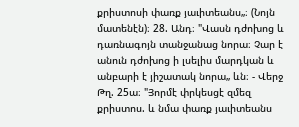քրիստոսի փառք յաւիտեանս„։ (Նոյն մատենէն)։ 28. Անդ։ "Վասն դժոխոց և դառնագոյն տանջանաց նորա։ Չար է անուն դժոխոց ի լսելիս մարդկան և անբարի է յիշատակ նորա„ ևն։ - Վերջ Թղ. 25ա։ "Յորմէ փրկեսցէ զմեզ քրիստոս. և նմա փառք յաւիտեանս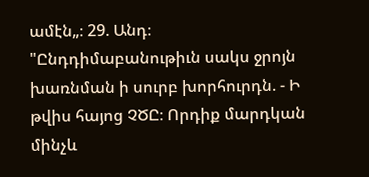ամէն„։ 29. Անդ։ "Ընդդիմաբանութիւն սակս ջրոյն խառնման ի սուրբ խորհուրդն. - Ի թվիս հայոց ՉԾԸ։ Որդիք մարդկան մինչև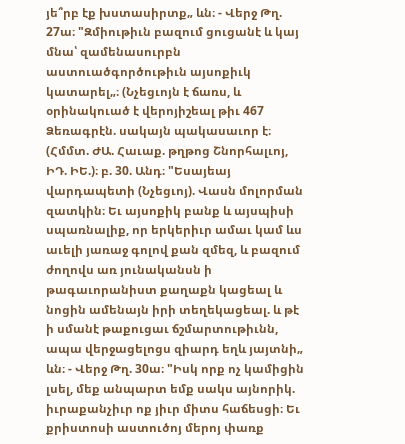յե՞րբ էք խստասիրտք„ ևն։ - Վերջ Թղ. 27ա։ "Զմիութիւն բազում ցուցանէ և կայ մնա՝ զամենասուրբն աստուածգործութիւն այսոքիւկ կատարել„։ (Նչեցւոյն է ճառս, և օրինակուած է վերոյիշեալ թիւ 467 Ձեռագրէն. սակայն պակասաւոր է։ (Հմմտ. ԺԱ. Հաւաք. թղթոց Շնորհալւոյ, ԻԴ. ԻԵ.)։ բ. 30. Անդ։ "Եսայեայ վարդապետի (Նչեցւոյ). Վասն մոլորման զատկին։ Եւ այսոքիկ բանք և այսպիսի սպառնալիք, որ երկերիւր ամաւ կամ ևս աւելի յառաջ գոլով քան զմեզ, և բազում ժողովս առ յունականսն ի թագաւորանիստ քաղաքն կացեալ և նոցին ամենայն իրի տեղեկացեալ. և թէ ի սմանէ թաքուցաւ ճշմարտութիւնն, ապա վերջացելոցս զիարդ եղև յայտնի„ ևն։ - Վերջ Թղ. 30ա։ "Իսկ որք ոչ կամիցին լսել, մեք անպարտ եմք սակս այնորիկ. իւրաքանչիւր ոք յիւր միտս հաճեսցի։ Եւ քրիստոսի աստուծոյ մերոյ փառք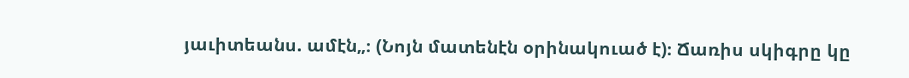յաւիտեանս. ամէն„։ (Նոյն մատենէն օրինակուած է)։ Ճառիս սկիգրը կը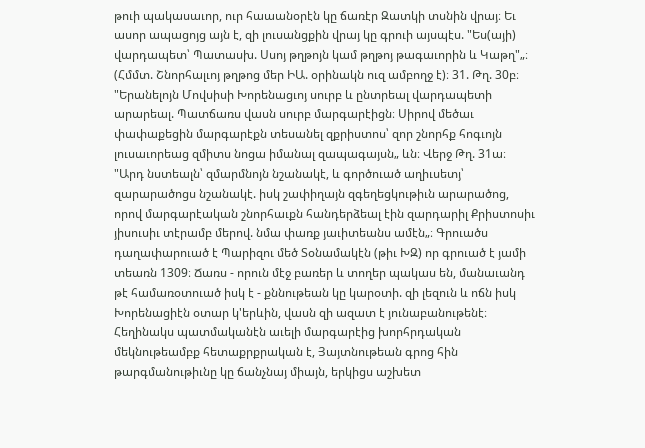թուի պակասաւոր, ուր հաաանօրէն կը ճառէր Զատկի տսնին վրայ։ Եւ ասոր ապացոյց այն է, զի լուսանցքին վրայ կը գրուի այսպէս. "Ես(այի) վարդապետ՝ Պատասխ. Սսոյ թղթոյն կամ թղթոյ թագաւորին և Կաթղ"„։ (Հմմտ. Շնորհալւոյ թղթոց մեր ԻԱ. օրինակն ուզ ամբողջ է)։ 31. Թղ. 30բ։ "Երանելոյն Մովսիսի Խորենացւոյ սուրբ և ընտրեալ վարդապետի արարեալ. Պատճառս վասն սուրբ մարգարէիցն։ Սիրով մեծաւ փափաքեցին մարգարէքն տեսանել զքրիստոս՝ զոր շնորհք հոգւոյն լուսաւորեաց զմիտս նոցա իմանալ զապագայսն„ ևն։ Վերջ Թղ. 31ա։ "Արդ նստեալն՝ զմարմնոյն նշանակէ, և գործուած աղիւսետյ՝ զարարածոցս նշանակէ. իսկ շափիղայն զգեղեցկութիւն արարածոց, որով մարգարէական շնորհաւքն հանդերձեալ էին զարդարիլ Քրիստոսիւ յիսուսիւ տէրամբ մերով. նմա փառք յաւիտեանս ամէն„։ Գրուածս դաղափարուած է Պարիզու մեծ Տօնամակէն (թիւ ԽԶ) որ գրուած է յամի տեառն 1309։ Ճառս - որուն մէջ բառեր և տողեր պակաս են, մանաւանդ թէ համառօտուած իսկ է - քննութեան կը կարօտի. զի լեզուն և ոճն իսկ Խորենացիէն օտար կ'երևին, վասն զի ազատ է յունաբանութենէ։ Հեղինակս պատմականէն աւելի մարգարէից խորհրդական մեկնութեամբք հետաքրքրական է, Յայտնութեան գրոց հին թարգմանութիւնը կը ճանչնայ միայն, երկիցս աշխետ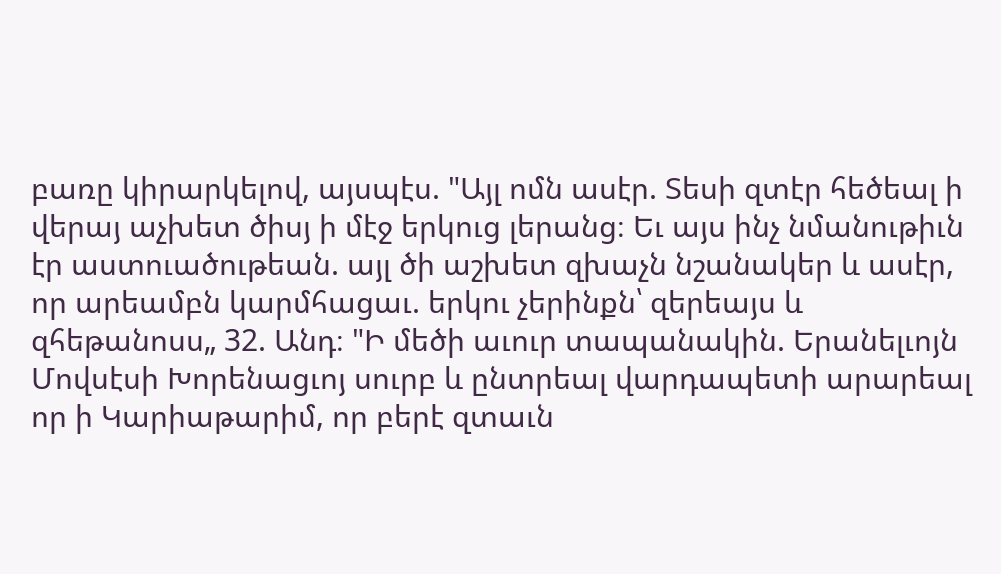բառը կիրարկելով, այսպէս. "Այլ ոմն ասէր. Տեսի զտէր հեծեալ ի վերայ աչխետ ծիսյ ի մէջ երկուց լերանց։ Եւ այս ինչ նմանութիւն էր աստուածութեան. այլ ծի աշխետ զխաչն նշանակեր և ասէր, որ արեամբն կարմհացաւ. երկու չերինքն՝ զերեայս և զհեթանոսս„ 32. Անդ։ "Ի մեծի աւուր տապանակին. Երանելւոյն Մովսէսի Խորենացւոյ սուրբ և ընտրեալ վարդապետի արարեալ որ ի Կարիաթարիմ, որ բերէ զտաւն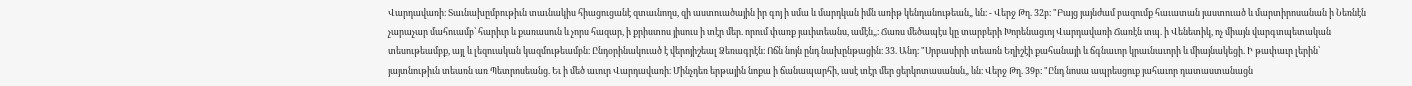Վարդավառի։ Տաւնախըմբութիւն տաւնակիս հիացուցանէ զտաւնողս, զի աստուածային իր գոյ ի սմա և մարդկան իմն առիթ կենդանութեան„ ևն։ - Վերջ Թղ. 32բ։ "Բայց յայնժամ բազումք հաւատան յաստուած և մարտիրոսանան ի Նեռնէն չարաչար մահուամբ՝ հարիւր և քառասուն և չորս հազար, ի քրիստոս յիսուս ի տէր մեր. որում փառք յաւիտեանս, ամէն„։ Ճառս մեծապէս կը տարբերի Խորենացւոյ Վարդավառի Ճառէն տպ. ի Վենետիկ, ոչ միայն վարգտպետական տեսութեամբք, այլ և լեզուական կազմութեամբն։ Ընդօրինակուած է վերոյիշեալ Ձեռագրէն։ Ոճն նոյն ընդ նախընթացին։ 33. Անդ։ "Սրբասիրի տեառն Եղիշէի քահանայի և ճգնաւոր կրաւնաւորի և միայնակեցի. Ի թափաւր լերին՝ յայտնութիւն տեառն առ Պետրոսեանց. Եւ ի մեծ աւուր Վարդավառի։ Մինչդեռ երթային նոքա ի ճանապարհի, ասէ տէր մեր ցերկոտասանսն„ ևն։ Վերջ Թղ. 39բ։ "Ընդ նոսա ապրեսցուք յահաւոր դատաստանացն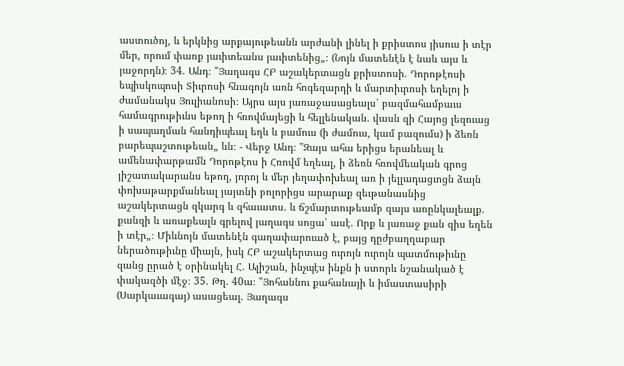աստուծոյ, և երկնից արքայութեանն արժանի լինել ի քրիստոս յիսուս ի տէր մեր, որում փառք յաւիտեանս յաւիտենից„։ (Նոյն մատենէն է նաև այս և յաջորդն)։ 34. Անդ։ "Յաղագս ՀԲ աշակերտացն քրիստոսի. Դորոթէոսի եպիսկոպոսի Տիւրոսի հնագոյն առն հոգեզարդի և մարտիւրոսի եղելոյ ի ժամանակս Յուլիանոսի։ Այրս այս յառաջասացեալս՝ բազմահամբաւս համագրութիւնս եթող ի հռովմայեցի և հելլենական. վասն զի Հայոց լեզուաց ի սապաղման հանդիպեալ եղև և բամուս (ի ժամուս, կամ բազումս) ի ձեռն բարեպաշտութեան„ ևն։ - Վերջ Անդ։ "Զայս ահա երիցս երանեալ և ամենափարթամն Դորոթէոս ի Հռովմ եղեալ, ի ձեռն հռովմեական գրոց յիշատակարանս եթող, յորոյ և մեր յեղափոխեալ առ ի յելլադացւոցն ձայն փոխաթարքմանեալ յայտնի բոլորիցս արարաք զեւթանասնից աշակերտացն զկարգ և զհաւատս. և ճշմարտութեամբ զայս առընկալեալք. քանզի և առաքեալն գրելով յաղագս սոցա՝ ասէ. Որք և յառաջ քան զիս եղեն ի տէր„։ Միևնոյն մատենէն գաղափարուած է, բայց դըժբաղղաբար ներածութիւնը միայն, իսկ ՀԲ աշակերտաց ուրոյն ուրոյն պատմութիւնը զանց ըրած է օրինակել Հ. Ալիշան, ինչպէս ինքն ի ստորև նշանակած է փակազծի մէջ։ 35. Թղ. 40ա։ "Յոհաննու քահանայի և իմաստասիրի (Սարկաւագայ) ասացեալ. Յաղագս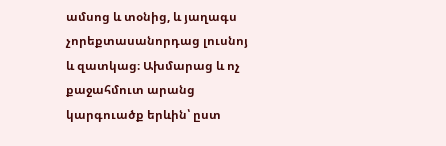ամսոց և տօնից, և յաղագս չորեքտասանորդաց լուսնոյ և զատկաց։ Ախմարաց և ոչ քաջահմուտ արանց կարգուածք երևին՝ ըստ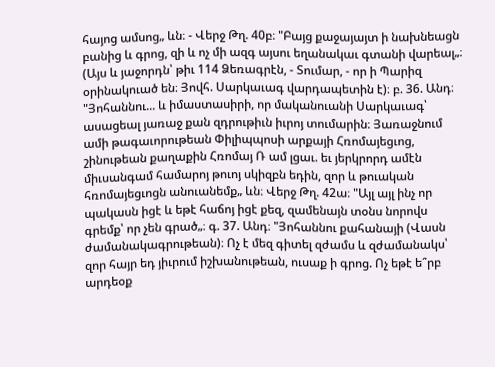հայոց ամսոց„ ևն։ - Վերջ Թղ. 40բ։ "Բայց քաջայայտ ի նախնեացն բանից և գրոց, զի և ոչ մի ազգ այսու եղանակաւ գտանի վարեալ„։ (Այս և յաջորդն՝ թիւ 114 Ձեռագրէն, - Տումար, - որ ի Պարիզ օրինակուած են։ Յովհ. Սարկաւագ վարդապետին է)։ բ. 36. Անդ։ "Յոհաննու... և իմաստասիրի, որ մականուանի Սարկաւագ՝ ասացեալ յառաջ քան զդրութիւն իւրոյ տումարին։ Յառաջնում ամի թագաւորութեան Փիլիպպոսի արքայի Հռոմայեցւոց, շինութեան քաղաքին Հռոմայ Ռ ամ լցաւ. եւ յերկրորդ ամէն միւսանգամ համարոյ թուոյ սկիզբն եդին, զոր և թուական հռոմայեցւոցն անուանեմք„ ևն։ Վերջ Թղ. 42ա։ "Այլ այլ ինչ որ պակասն իցէ և եթէ հաճոյ իցէ քեզ, զամենայն տօնս նորովս գրեմք՝ որ չեն գրած„։ գ. 37. Անդ։ "Յոհաննու քահանայի (Վասն ժամանակագրութեան)։ Ոչ է մեզ գիտել զժամս և զժամանակս՝ զոր հայր եդ յիւրում իշխանութեան, ուսաք ի գրոց. Ոչ եթէ ե՞րբ արդեօք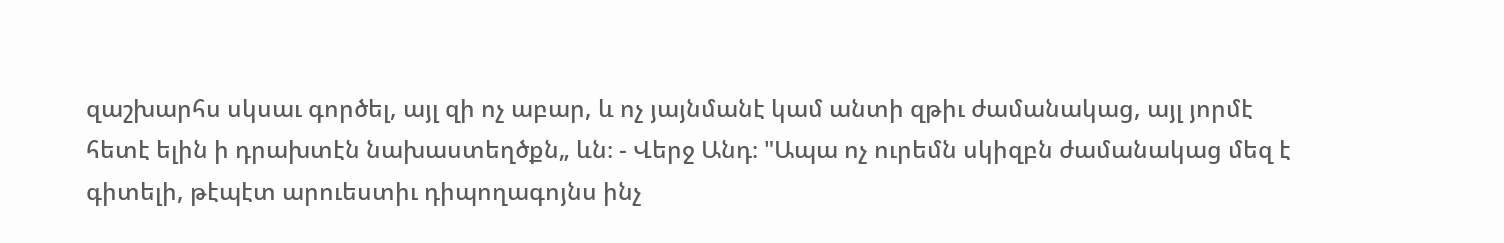զաշխարհս սկսաւ գործել, այլ զի ոչ աբար, և ոչ յայնմանէ կամ անտի զթիւ ժամանակաց, այլ յորմէ հետէ ելին ի դրախտէն նախաստեղծքն„ ևն։ - Վերջ Անդ։ "Ապա ոչ ուրեմն սկիզբն ժամանակաց մեզ է գիտելի, թէպէտ արուեստիւ դիպողագոյնս ինչ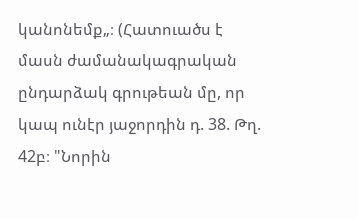կանոնեմք„։ (Հատուածս է մասն ժամանակագրական ընդարձակ գրութեան մը, որ կապ ունէր յաջորդին դ. 38. Թղ. 42բ։ "Նորին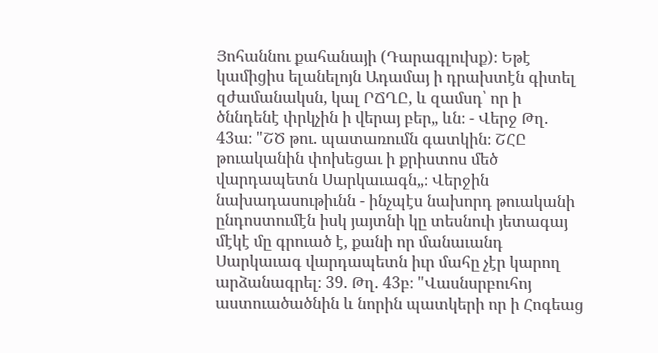Յոհաննու քահանայի (Դարագլուխք)։ Եթէ կամիցիս ելանելոյն Ադամայ ի դրախտէն գիտել զժամանակսն, կալ ՐՃՂԸ, և զամսդ՝ որ ի ծննդենէ փրկչին ի վերայ բեր„ ևն։ - Վերջ Թղ. 43ա։ "ՇԾ թու. պատառումն գատկին։ ՇՀԸ թուականին փոխեցաւ ի քրիստոս մեծ վարդապետն Սարկաւագն„։ Վերջին նախադասութիւնն - ինչպէս նախորդ թուականի ընդոստումէն իսկ յայտնի կը տեսնուի յետագայ մէկէ մը գրուած է, քանի որ մանաւանդ Սարկաւագ վարդապետն իւր մահը չէր կարող արձանագրել։ 39. Թղ. 43բ։ "Վասնսրբուհոյ աստուածածնին և նորին պատկերի որ ի Հոգեաց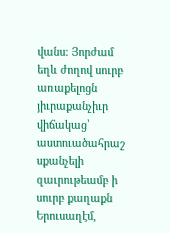վանս։ Յորժամ եղև ժողով սուրբ առաքելոցն յիւրաքանչիւր վիճակաց՝ աստուածահրաշ սքանչելի զաւրութեամբ ի սուրբ քաղաքն Երուսաղէմ,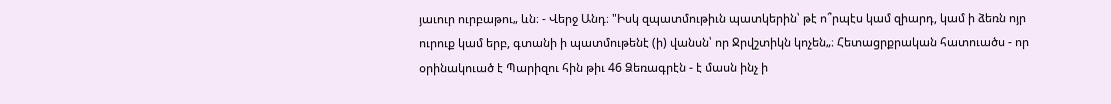յաւուր ուրբաթու„ ևն։ - Վերջ Անդ։ "Իսկ զպատմութիւն պատկերին՝ թէ ո՞րպէս կամ զիարդ, կամ ի ձեռն ոյր ուրուք կամ երբ, գտանի ի պատմութենէ (ի) վանսն՝ որ Ջրվշտիկն կոչեն„։ Հետացրքրական հատուածս - որ օրինակուած է Պարիզու հին թիւ 46 Ձեռագրէն - է մասն ինչ ի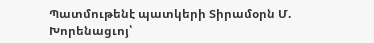Պատմութենէ պատկերի Տիրամօրն Մ. Խորենացւոյ՝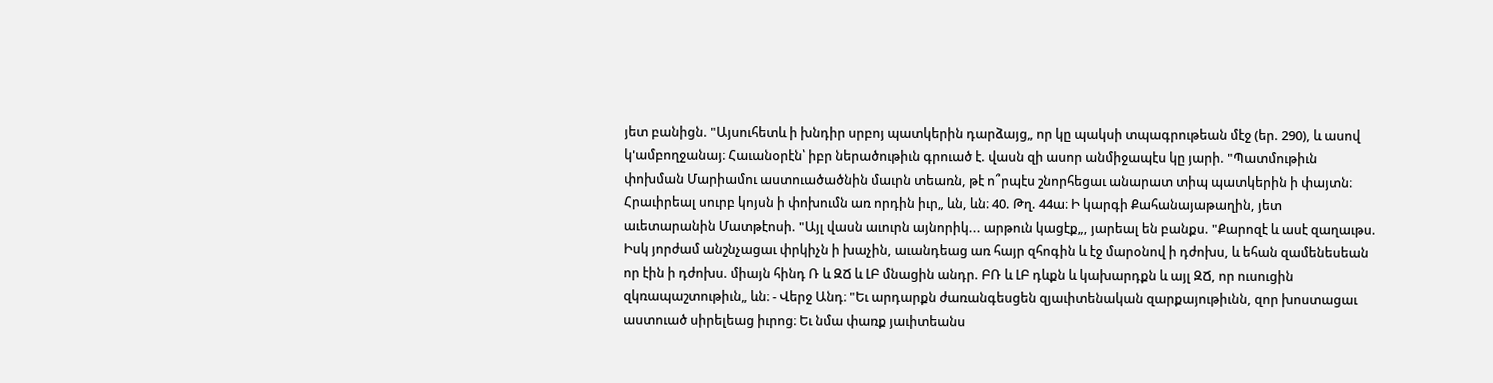յետ բանիցն. "Այսուհետև ի խնդիր սրբոյ պատկերին դարձայց„ որ կը պակսի տպագրութեան մէջ (եր. 290), և ասով կ'ամբողջանայ։ Հաւանօրէն՝ իբր ներածութիւն գրուած է. վասն զի ասոր անմիջապէս կը յարի. "Պատմութիւն փոխման Մարիամու աստուածածնին մաւրն տեառն, թէ ո՞րպէս շնորհեցաւ անարատ տիպ պատկերին ի փայտն։ Հրաւիրեալ սուրբ կոյսն ի փոխումն առ որդին իւր„ ևն, ևն։ 40. Թղ. 44ա։ Ի կարգի Քահանայաթաղին, յետ աւետարանին Մատթէոսի. "Այլ վասն աւուրն այնորիկ... արթուն կացէք„, յարեալ են բանքս. "Քարոզէ և ասէ զաղաւթս. Իսկ յորժամ անշնչացաւ փրկիչն ի խաչին, աւանդեաց առ հայր զհոգին և էջ մարօնով ի դժոխս, և եհան զամենեսեան որ էին ի դժոխս. միայն հինդ Ռ և ԶՃ և ԼԲ մնացին անդր. ԲՌ և ԼԲ դևքն և կախարդքն և այլ ԶՃ, որ ուսուցին զկռապաշտութիւն„ ևն։ - Վերջ Անդ։ "Եւ արդարքն ժառանգեսցեն զյաւիտենական զարքայութիւնն, զոր խոստացաւ աստուած սիրելեաց իւրոց։ Եւ նմա փառք յաւիտեանս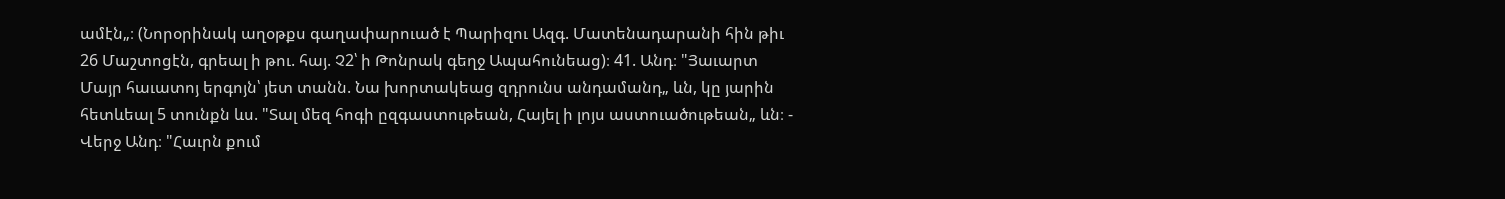ամէն„։ (Նորօրինակ աղօթքս գաղափարուած է Պարիզու Ազգ. Մատենադարանի հին թիւ 26 Մաշտոցէն, գրեալ ի թու. հայ. Չ2՝ ի Թոնրակ գեղջ Ապահունեաց)։ 41. Անդ։ "Յաւարտ Մայր հաւատոյ երգոյն՝ յետ տանն. Նա խորտակեաց զդրունս անդամանդ„ ևն, կը յարին հետևեալ 5 տունքն ևս. "Տալ մեզ հոգի ըզգաստութեան, Հայել ի լոյս աստուածութեան„ ևն։ - Վերջ Անդ։ "Հաւրն քում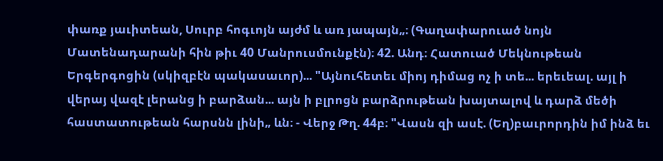փառք յաւիտեան, Սուրբ հոգւոյն այժմ և առ յապայն„։ (Գաղափարուած նոյն Մատենադարանի հին թիւ 40 Մանրուսմունքէն)։ 42. Անդ։ Հատուած Մեկնութեան Երգերգոցին (սկիզբէն պակասաւոր)... "Այնուհետեւ միոյ դիմաց ոչ ի տե... երեւեալ. այլ ի վերայ վազէ լերանց ի բարձան... այն ի բլրոցն բարձրութեան խայտալով և դարձ մեծի հաստատութեան հարսնն լինի„ ևն։ - Վերջ Թղ. 44բ։ "Վասն զի ասէ. (Եղ)բաւրորդին իմ ինձ եւ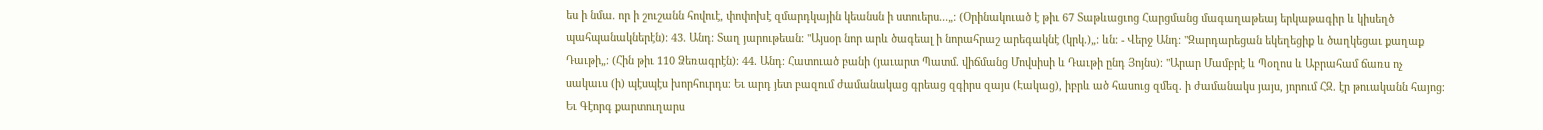ես ի նմա. որ ի շուշանն հովուէ, փոփոխէ զմարդկային կեանսն ի ստուերս...„։ (Օրինակուած է թիւ 67 Տաթևացւոց Հարցմանց մագաղաթեայ երկաթագիր և կիսեղծ պահպանակներէն)։ 43. Անդ։ Տաղ յարութեան։ "Այսօր նոր արև ծագեալ ի նորահրաշ արեգակնէ (կրկ.)„։ ևն։ - Վերջ Անդ։ "Զարդարեցան եկեղեցիք և ծաղկեցաւ քաղաք Դաւթի„։ (Հին թիւ 110 Ձեռագրէն)։ 44. Անդ։ Հատուած բանի (յաւարտ Պատմ. վիճմանց Մովսիսի և Դաւթի ընդ Յոյնս)։ "Արար Մամբրէ և Պօղոս և Աբրահամ ճառս ոչ սակաւս (ի) պէսպէս խորհուրդս։ Եւ արդ յետ բազում ժամանակաց գրեաց զգիրս զայս (Էակաց), իբրև ած հասուց զմեզ. ի ժամանակս յայս, յորում ՀԶ. էր թուականն հայոց։ Եւ Գէորգ քարտուղարս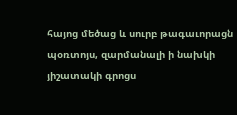հայոց մեծաց և սուրբ թագաւորացն պօռտոյս, զարմանալի ի նախկի յիշատակի գրոցս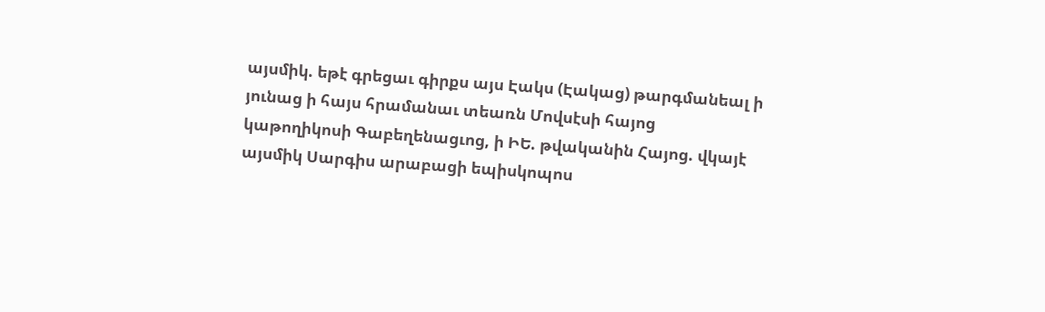այսմիկ. եթէ գրեցաւ գիրքս այս Էակս (Էակաց) թարգմանեալ ի յունաց ի հայս հրամանաւ տեառն Մովսէսի հայոց կաթողիկոսի Գաբեղենացւոց, ի ԻԵ. թվականին Հայոց. վկայէ այսմիկ Սարգիս արաբացի եպիսկոպոս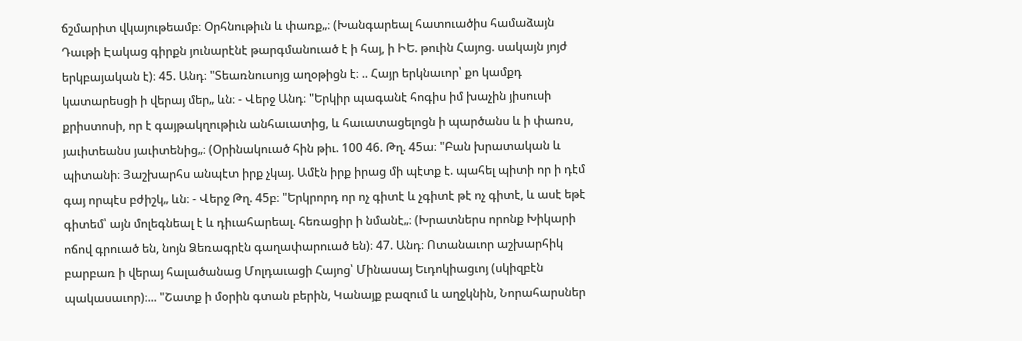ճշմարիտ վկայութեամբ։ Օրհնութիւն և փառք„։ (Խանգարեալ հատուածիս համաձայն Դաւթի Էակաց գիրքն յունարէնէ թարգմանուած է ի հայ, ի ԻԵ. թուին Հայոց. սակայն յոյժ երկբայական է)։ 45. Անդ։ "Տեառնուսոյց աղօթիցն է։ .. Հայր երկնաւոր՝ քո կամքդ կատարեսցի ի վերայ մեր„ ևն։ - Վերջ Անդ։ "Երկիր պագանէ հոգիս իմ խաչին յիսուսի քրիստոսի, որ է գայթակղութիւն անհաւատից, և հաւատացելոցն ի պարծանս և ի փառս, յաւիտեանս յաւիտենից„։ (Օրինակուած հին թիւ. 100 46. Թղ. 45ա։ "Բան խրատական և պիտանի։ Յաշխարհս անպէտ իրք չկայ. Ամէն իրք իրաց մի պէտք է. պահել պիտի որ ի դէմ գայ որպէս բժիշկ„ ևն։ - Վերջ Թղ. 45բ։ "Երկրորդ որ ոչ գիտէ և չգիտէ թէ ոչ գիտէ, և ասէ եթէ գիտեմ՝ այն մոլեգնեալ է և դիւահարեալ. հեռացիր ի նմանէ„։ (Խրատներս որոնք Խիկարի ոճով գրուած են, նոյն Ձեռագրէն գաղափարուած են)։ 47. Անդ։ Ոտանաւոր աշխարհիկ բարբառ ի վերայ հալածանաց Մոլդաւացի Հայոց՝ Մինասայ Եւդոկիացւոյ (սկիզբէն պակասաւոր)։... "Շատք ի մօրին գտան բերին, Կանայք բազում և աղջկնին, Նորահարսներ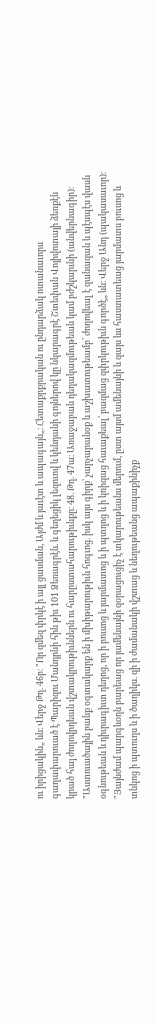ու իրիցակին„ ևն։ Վերջ Թղ. 46բ։ "Որ զմեզ փրկէ ի այլ ցասման, Այժմ և յաւէտ և ապագայն„։ Հետաքրքրական ու ընդարձակ ոտանաւորս գաղափարուած է Պարիզու Մանդրնի հին թիւ 101 Ձեռագրէն. և գեղեցիկ լեզուով և կենդանի գոյներով կը նկարագրէ Շտեփան Վոյիվոտայի ձեռքէն կրած հայ ժողովրդեան վշտակրութիւններն ու հարըստահարութիւնքը։ 48. Թղ. 47ա։ Առաջաբան դեղակազմութեան կամ բժշկարւնի (անվերնագիր)։ "Աստուածային բանք օգտակարք են ի մխիթարութիւն հոգւոց. իսկ այս գիրք՝ չարչարանօք և աշխատութեամբ՝ ժողովեալ է զանազան և պէսպէս վասն օգնութեան և դիւրագիւտ դեղոց, որ ի բուսոց և յարմատոց և ի պտղոց և ի կռիզաց հաւաքեալ՝ բազմաց զփրկութիւն գործէ„ ևն։ Վերջ Անդ (պակասաւոր)։ "Յայնժամ պարգևօղն բարեաց որ յամենայնի զօրացուցիչ է տկարութեանս մերում, ըստ այսմ ամենայնի և զայս ևս հաստատեաց յարմատս բուսոց և տնկոց ի պտուղս և ի ծաղիկս. զի ի ժամանակի վշտաց և նեղութեանց ապաքինիչք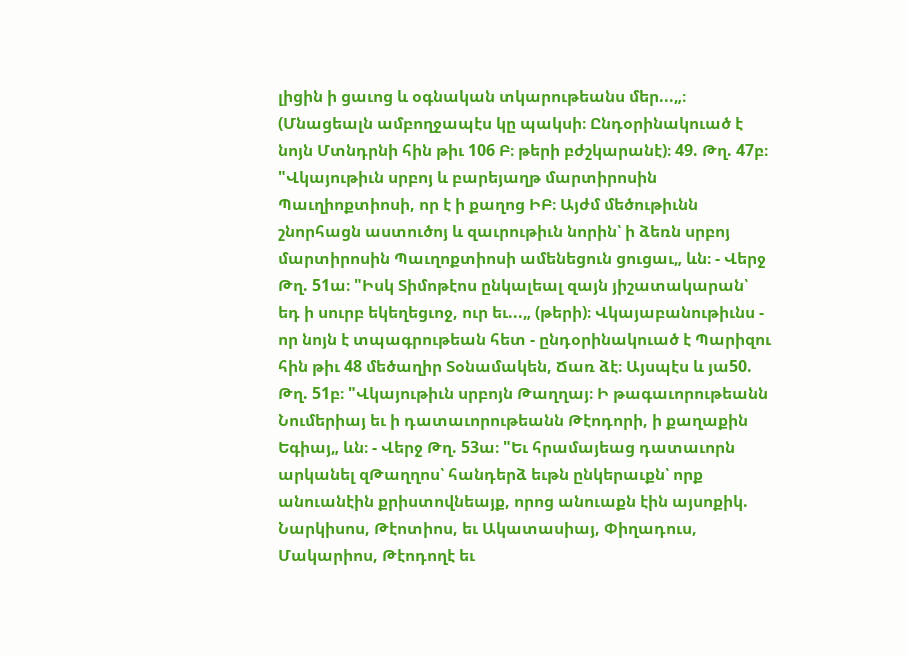լիցին ի ցաւոց և օգնական տկարութեանս մեր...„։ (Մնացեալն ամբողջապէս կը պակսի։ Ընդօրինակուած է նոյն Մտնդրնի հին թիւ 106 Բ։ թերի բժշկարանէ)։ 49. Թղ. 47բ։ "Վկայութիւն սրբոյ և բարեյաղթ մարտիրոսին Պաւղիոքտիոսի, որ է ի քաղոց ԻԲ։ Այժմ մեծութիւնն շնորհացն աստուծոյ և զաւրութիւն նորին՝ ի ձեռն սրբոյ մարտիրոսին Պաւղոքտիոսի ամենեցուն ցուցաւ„ ևն։ - Վերջ Թղ. 51ա։ "Իսկ Տիմոթէոս ընկալեալ զայն յիշատակարան՝ եդ ի սուրբ եկեղեցւոջ, ուր եւ...„ (թերի)։ Վկայաբանութիւնս - որ նոյն է տպագրութեան հետ - ընդօրինակուած է Պարիզու հին թիւ 48 մեծաղիր Տօնամակեն, Ճառ ձէ։ Այսպէս և յա50. Թղ. 51բ։ "Վկայութիւն սրբոյն Թաղղայ։ Ի թագաւորութեանն Նումերիայ եւ ի դատաւորութեանն Թէոդորի, ի քաղաքին Եգիայ„ ևն։ - Վերջ Թղ. 53ա։ "Եւ հրամայեաց դատաւորն արկանել զԹաղղոս՝ հանդերձ եւթն ընկերաւքն՝ որք անուանէին քրիստովնեայք, որոց անուաքն էին այսոքիկ. Նարկիսոս, Թէոտիոս, եւ Ակատասիայ, Փիղադուս, Մակարիոս, Թէոդողէ եւ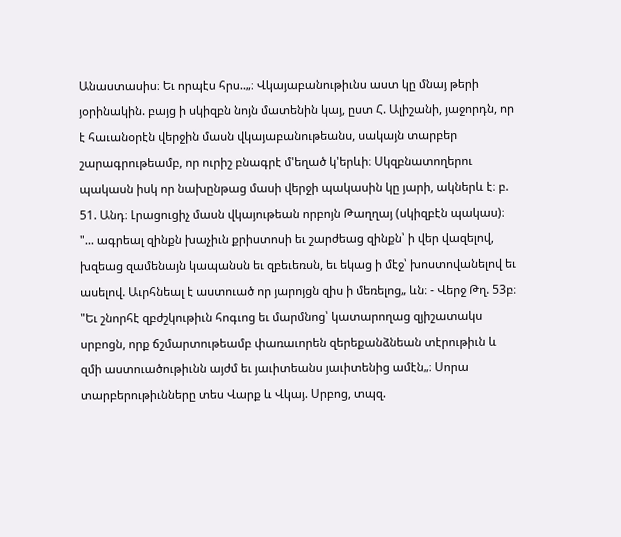Անաստասիս։ Եւ որպէս հրս..„։ Վկայաբանութիւնս աստ կը մնայ թերի յօրինակին. բայց ի սկիզբն նոյն մատենին կայ, ըստ Հ. Ալիշանի, յաջորդն, որ է հաւանօրէն վերջին մասն վկայաբանութեանս, սակայն տարբեր շարագրութեամբ, որ ուրիշ բնագրէ մ'եղած կ'երևի։ Սկզբնատողերու պակասն իսկ որ նախընթաց մասի վերջի պակասին կը յարի, ակներև է։ բ. 51. Անդ։ Լրացուցիչ մասն վկայութեան որբոյն Թաղղայ (սկիզբէն պակաս)։ "... ագրեալ զինքն խաչիւն քրիստոսի եւ շարժեաց զինքն՝ ի վեր վազելով, խզեաց զամենայն կապանսն եւ զբեւեռսն, եւ եկաց ի մէջ՝ խոստովանելով եւ ասելով. Աւրհնեալ է աստուած որ յարոյցն զիս ի մեռելոց„ ևն։ - Վերջ Թղ. 53բ։ "Եւ շնորհէ զբժշկութիւն հոգւոց եւ մարմնոց՝ կատարողաց զյիշատակս սրբոցն, որք ճշմարտութեամբ փառաւորեն զերեքանձնեան տէրութիւն և զմի աստուածութիւնն այժմ եւ յաւիտեանս յաւիտենից ամէն„։ Սորա տարբերութիւնները տես Վարք և Վկայ. Սրբոց, տպզ.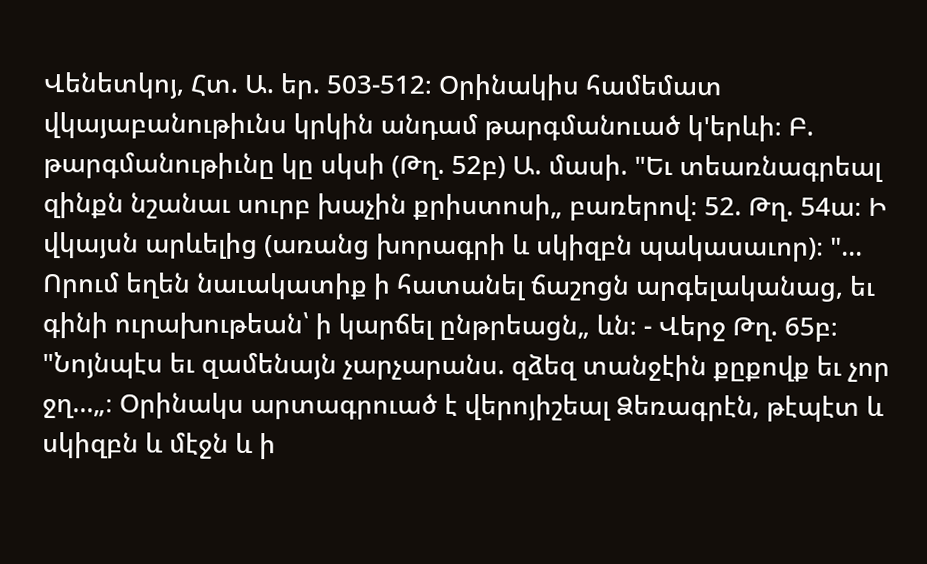Վենետկոյ, Հտ. Ա. եր. 503-512։ Օրինակիս համեմատ վկայաբանութիւնս կրկին անդամ թարգմանուած կ'երևի։ Բ. թարգմանութիւնը կը սկսի (Թղ. 52բ) Ա. մասի. "Եւ տեառնագրեալ զինքն նշանաւ սուրբ խաչին քրիստոսի„ բառերով։ 52. Թղ. 54ա։ Ի վկայսն արևելից (առանց խորագրի և սկիզբն պակասաւոր)։ "... Որում եղեն նաւակատիք ի հատանել ճաշոցն արգելականաց, եւ գինի ուրախութեան՝ ի կարճել ընթրեացն„ ևն։ - Վերջ Թղ. 65բ։ "Նոյնպէս եւ զամենայն չարչարանս. զձեզ տանջէին քըքովք եւ չոր ջղ...„։ Օրինակս արտագրուած է վերոյիշեալ Ձեռագրէն, թէպէտ և սկիզբն և մէջն և ի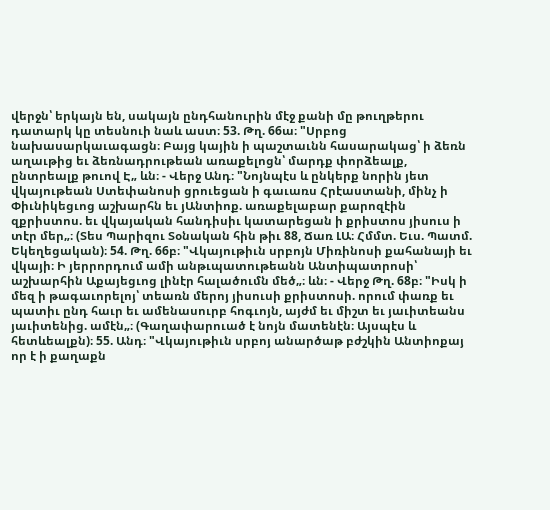վերջն՝ երկայն են, սակայն ընդհանուրին մէջ քանի մը թուղթերու դատարկ կը տեսնուի նաև աստ։ 53. Թղ. 66ա։ "Սրբոց նախասարկաւագացն։ Բայց կային ի պաշտաւնն հասարակաց՝ ի ձեռն աղաւթից եւ ձեռնադրութեան առաքելոցն՝ մարդք փորձեալք, ընտրեալք թուով Է„ ևն։ - Վերջ Անդ։ "Նոյնպէս և ընկերք նորին յետ վկայութեան Ստեփանոսի ցրուեցան ի գաւառս Հրէաստանի, մինչ ի Փիւնիկեցւոց աշխարհն եւ յԱնտիոք. առաքելաբար քարոզէին զքրիստոս. եւ վկայական հանդիսիւ կատարեցան ի քրիստոս յիսուս ի տէր մեր„։ (Տես Պարիզու Տօնական հին թիւ 88, Ճառ ԼԱ։ Հմմտ. Եւս. Պատմ. Եկեղեցական)։ 54. Թղ. 66բ։ "Վկայութիւն սրբոյն Միռինոսի քահանայի եւ վկայի։ Ի յերրորդում ամի անթւպատութեանն Անտիպատրոսի՝ աշխարհին Աքայեցւոց լինէր հալածումն մեծ„։ ևն։ - Վերջ Թղ. 68բ։ "Իսկ ի մեզ ի թագաւորելոյ՝ տեառն մերոյ յիսուսի քրիստոսի. որում փառք եւ պատիւ ընդ հաւր եւ ամենասուրբ հոգւոյն, այժմ եւ միշտ եւ յաւիտեանս յաւիտենից. ամէն„։ (Գաղափարուած է նոյն մատենէն։ Այսպէս և հետևեալքն)։ 55. Անդ։ "Վկայութիւն սրբոյ անարծաթ բժշկին Անտիոքայ որ է ի քաղաքն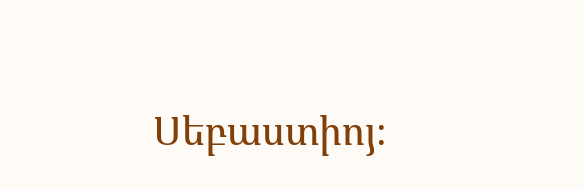Սեբաստիոյ։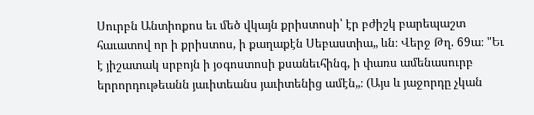Սուրբն Անտիոքոս եւ մեծ վկայն քրիստոսի՝ էր բժիշկ բարեպաշտ հաւատով որ ի քրիստոս, ի քաղաքէն Սեբաստիա„ ևն։ Վերջ Թղ. 69ա։ "Եւ է յիշատակ սրբոյն ի յօգոստոսի քսանեւհինգ, ի փառս ամենասուրբ երրորդութեանն յաւիտեանս յաւիտենից ամէն„։ (Այս և յաջորդը չկան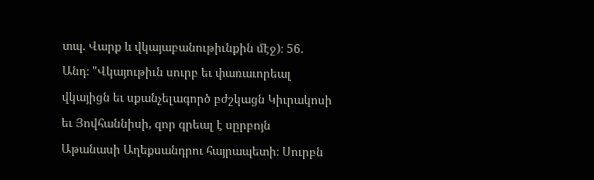տպ. Վարք և վկայաբանութիւնքին մէջ)։ 56. Անդ։ "Վկայութիւն սուրբ եւ փառաւորեալ վկայիցն եւ սքանչելագործ բժշկացն Կիւրակոսի եւ Յովհաննիսի, զոր գրեալ է սըրբոյն Աթանասի Աղեքսանդրու հայրապետի։ Սուրբն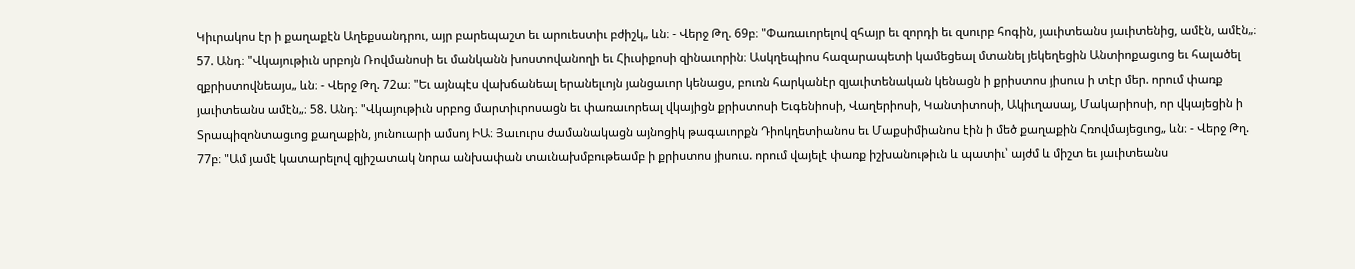Կիւրակոս էր ի քաղաքէն Աղեքսանդրու, այր բարեպաշտ եւ արուեստիւ բժիշկ„ ևն։ - Վերջ Թղ. 69բ։ "Փառաւորելով զհայր եւ զորդի եւ զսուրբ հոգին, յաւիտեանս յաւիտենից, ամէն, ամէն„։ 57. Անդ։ "Վկայութիւն սրբոյն Ռովմանոսի եւ մանկանն խոստովանողի եւ Հիւսիքոսի զինաւորին։ Ասկղեպիոս հազարապետի կամեցեալ մտանել յեկեղեցին Անտիոքացւոց եւ հալածել զքրիստովնեայս„ ևն։ - Վերջ Թղ. 72ա։ "Եւ այնպէս վախճանեալ երանելւոյն յանցաւոր կենացս, բուռն հարկանէր զյաւիտենական կենացն ի քրիստոս յիսուս ի տէր մեր. որում փառք յաւիտեանս ամէն„։ 58. Անդ։ "Վկայութիւն սրբոց մարտիւրոսացն եւ փառաւորեալ վկայիցն քրիստոսի Եւգենիոսի, Վաղերիոսի, Կանտիտոսի, Ակիւղասայ, Մակարիոսի, որ վկայեցին ի Տրապիզոնտացւոց քաղաքին, յունուարի ամսոյ ԻԱ։ Յաւուրս ժամանակացն այնոցիկ թագաւորքն Դիոկղետիանոս եւ Մաքսիմիանոս էին ի մեծ քաղաքին Հռովմայեցւոց„ ևն։ - Վերջ Թղ. 77բ։ "Ամ յամէ կատարելով զյիշատակ նորա անխափան տաւնախմբութեամբ ի քրիստոս յիսուս. որում վայելէ փառք իշխանութիւն և պատիւ՝ այժմ և միշտ եւ յաւիտեանս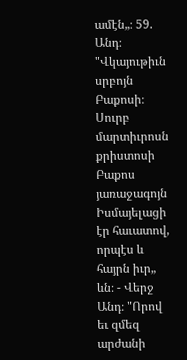ամէն„։ 59. Անդ։ "Վկայութիւն սրբոյն Բաքոսի։ Սուրբ մարտիւրոսն քրիստոսի Բաքոս յառաջագոյն Իսմայելացի էր հաւատով, որպէս և հայրն իւր„ ևն։ - Վերջ Անդ։ "Որով եւ զմեզ արժանի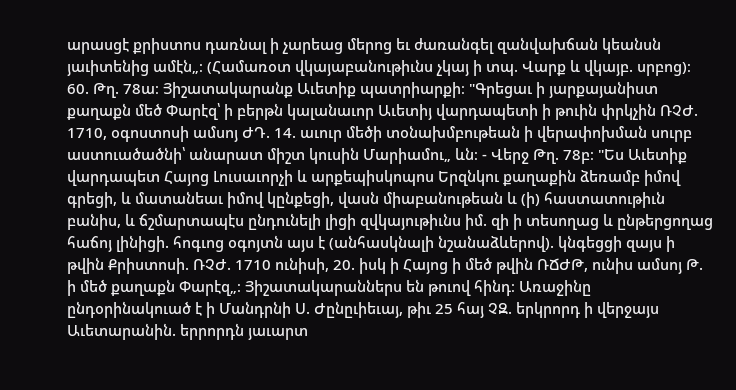արասցէ քրիստոս դառնալ ի չարեաց մերոց եւ ժառանգել զանվախճան կեանսն յաւիտենից ամէն„։ (Համառօտ վկայաբանութիւնս չկայ ի տպ. Վարք և վկայբ. սրբոց)։ 60. Թղ. 78ա։ Յիշատակարանք Աւետիք պատրիարքի։ "Գրեցաւ ի յարքայանիստ քաղաքն մեծ Փարէզ՝ ի բերթն կալանաւոր Աւետիյ վարդապետի ի թուին փրկչին ՌՉԺ. 1710, օգոստոսի ամսոյ ԺԴ. 14. աւուր մեծի տօնախմբութեան ի վերափոխման սուրբ աստուածածնի՝ անարատ միշտ կուսին Մարիամու„ ևն։ - Վերջ Թղ. 78բ։ "Ես Աւետիք վարդապետ Հայոց Լուսաւորչի և արքեպիսկոպոս Երզնկու քաղաքին ձեռամբ իմով գրեցի, և մատանեաւ իմով կընքեցի, վասն միաբանութեան և (ի) հաստատութիւն բանիս, և ճշմարտապէս ընդունելի լիցի զվկայութիւնս իմ. զի ի տեսողաց և ընթերցողաց հաճոյ լինիցի. հոգւոց օգոյտն այս է (անհասկնալի նշանաձևերով). կնգեցցի զայս ի թվին Քրիստոսի. ՌՉԺ. 1710 ունիսի, 20. իսկ ի Հայոց ի մեծ թվին ՌՃԺԹ, ունիս ամսոյ Թ. ի մեծ քաղաքն Փարէզ„։ Յիշատակարաններս են թուով հինդ։ Առաջինը ընդօրինակուած է ի Մանդրնի Ս. Ժընըւիեւայ, թիւ 25 հայ ՉԶ. երկրորդ ի վերջայս Աւետարանին. երրորդն յաւարտ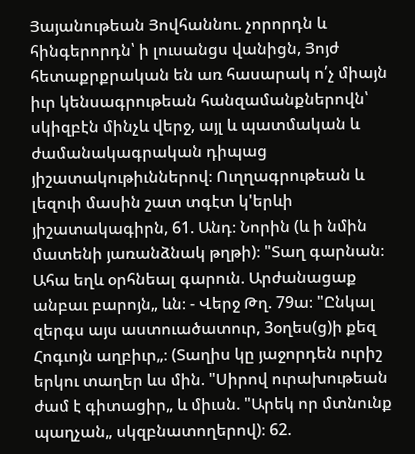Յայանութեան Յովհաննու. չորորդն և հինգերորդն՝ ի լուսանցս վանիցն, Յոյժ հետաքրքրական են առ հասարակ ո՛չ միայն իւր կենսագրութեան հանզամանքներովն՝ սկիզբէն մինչև վերջ, այլ և պատմական և ժամանակագրական դիպաց յիշատակութիւններով։ Ուղղագրութեան և լեզուի մասին շատ տգէտ կ'երևի յիշատակագիրն, 61. Անդ։ Նորին (և ի նմին մատենի յառանձնակ թղթի)։ "Տաղ գարնան։ Ահա եղև օրհնեալ գարուն. Արժանացաք անբաւ բարոյն„ ևն։ - Վերջ Թղ. 79ա։ "Ընկալ զերգս այս աստուածատուր, 3օղես(ց)ի քեզ Հոգւոյն աղբիւր„։ (Տաղիս կը յաջորդեն ուրիշ երկու տաղեր ևս մին. "Սիրով ուրախութեան ժամ է գիտացիր„ և միւսն. "Արեկ որ մտնունք պաղչան„ սկզբնատողերով)։ 62.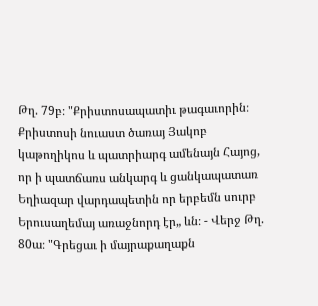Թղ. 79բ։ "Քրիստոսապատիւ թագաւորին։ Քրիստոսի նուաստ ծառայ Յակոբ կաթողիկոս և պատրիարգ ամենայն Հայոց, որ ի պատճառս անկարգ և ցանկապատառ Եղիազար վարդապետին որ երբեմն սուրբ Երուսաղեմայ առաջնորդ էր„ ևն։ - Վերջ Թղ. 80ա։ "Գրեցաւ ի մայրաքաղաքն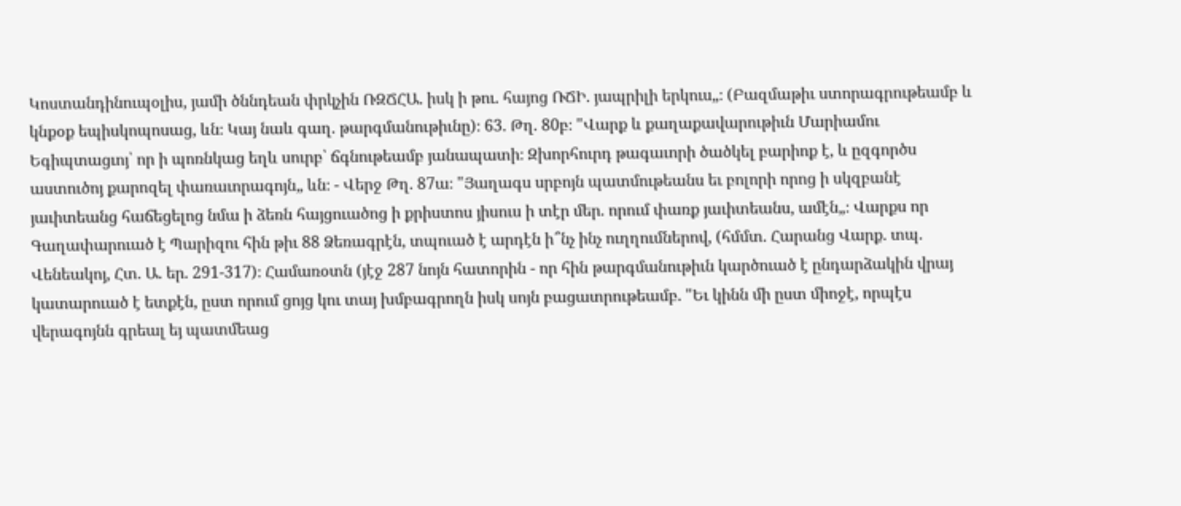Կոստանդինուպօլիս, յամի ծննդեան փրկչին ՌԶՃՀԱ. իսկ ի թու. հայոց ՌՃԻ. յապրիլի երկուս„։ (Բազմաթիւ ստորագրութեամբ և կնքօք եպիսկոպոսաց, ևն։ Կայ նաև գաղ. թարգմանութիւնը)։ 63. Թղ. 80բ։ "Վարք և քաղաքավարութիւն Մարիամու Եգիպտացւոյ՝ որ ի պոռնկաց եղև սուրբ՝ ճգնութեամբ յանապատի։ Զխորհուրդ թագաւորի ծածկել բարիոք է, և ըզգործս աստուծոյ քարոզել փառաւորագոյն„ ևն։ - Վերջ Թղ. 87ա։ "Յաղագս սրբոյն պատմութեանս եւ բոլորի որոց ի սկզբանէ յաւիտեանց հաճեցելոց նմա ի ձեռն հայցուածոց ի քրիստոս յիսուս ի տէր մեր. որում փառք յաւիտեանս, ամէն„։ Վարքս որ Գաղափարուած է Պարիզու հին թիւ 88 Ձեռագրէն, տպուած է արդէն ի՞նչ ինչ ուղղումներով, (հմմտ. Հարանց Վարք. տպ. Վենեակոյ, Հտ. Ա. եր. 291-317)։ Համառօտն (յէջ 287 նոյն հատորին - որ հին թարգմանութիւն կարծուած է ընդարձակին վրայ կատարուած է ետքէն, ըստ որում ցոյց կու տայ խմբագրողն իսկ սոյն բացատրութեամբ. "Եւ կինն մի ըստ միոջէ, որպէս վերագոյնն գրեալ եյ պատմեաց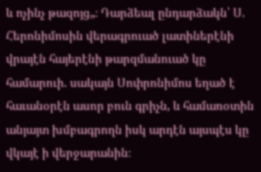և ոչինչ թազոյց„։ Դարձեալ ընդարձակն՝ Ս. Հերոնիմոսին վերագրուած լատիներէնի վրայէն հայերէնի թարզմանուած կը համարուի. սակայն Սոփրոնիմոս եղած է հաւանօրէն ասոր բուն գրիչն, և համառօտին անյայտ խմբագրողն իսկ արդէն այսպէս կը վկայէ ի վերջարանին։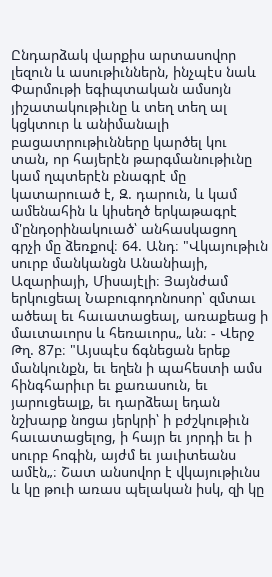Ընդարձակ վարքիս արտասովոր լեզուն և ասութիւններն, ինչպէս նաև Փարմութի եգիպտական ամսոյն յիշատակութիւնը և տեղ տեղ ալ կցկտուր և անիմանալի բացատրութիւնները կարծել կու տան, որ հայերէն թարգմանութիւնը կամ ղպտերէն բնագրէ մը կատարուած է, Զ. դարուն, և կամ ամենահին և կիսեղծ երկաթագրէ մ'ընդօրինակուած՝ անհասկացող գրչի մը ձեռքով։ 64. Անդ։ "Վկայութիւն սուրբ մանկանցն Անանիայի, Ազարիայի, Միսայէլի։ Յայնժամ երկուցեալ Նաբուգոդոնոսոր՝ զմտաւ ածեալ եւ հաւատացեալ, առաքեաց ի մաւտաւորս և հեռաւորս„ ևն։ - Վերջ Թղ. 87բ։ "Այսպէս ճգնեցան երեք մանկունքն, եւ եղեն ի պահեստի ամս հինգհարիւր եւ քառասուն, եւ յարուցեալք, եւ դարձեալ եդան նշխարք նոցա յերկրի՝ ի բժշկութիւն հաւատացելոց, ի հայր եւ յորդի եւ ի սուրբ հոգին, այժմ եւ յաւիտեանս ամէն„։ Շատ անսովոր է վկայութիւնս և կը թուի առաս պելական իսկ, զի կը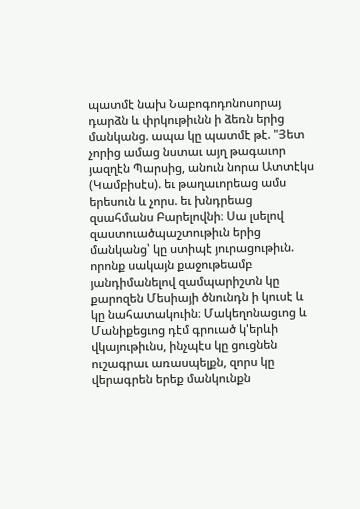պատմէ նախ Նաբոգոդոնոսորայ դարձն և փրկութիւնն ի ձեռն երից մանկանց. ապա կը պատմէ թէ. "Յետ չորից ամաց նստաւ այղ թագաւոր յազղէն Պարսից, անուն նորա Ատտէկս (Կամբիսէս). եւ թաղաւորեաց ամս երեսուն և չորս. եւ խնդրեաց զսահմանս Բարելովնի։ Սա լսելով զաստուածպաշտութիւն երից մանկանց՝ կը ստիպէ յուրացութիւն. որոնք սակայն քաջութեամբ յանդիմանելով զամպարիշտն կը քարոզեն Մեսիայի ծնունդն ի կուսէ և կը նահատակուին։ Մակեղոնացւոց և Մանիքեցւոց դէմ գրուած կ'երևի վկայութիւնս, ինչպէս կը ցուցնեն ուշագրաւ առասպելքն, զորս կը վերագրեն երեք մանկունքն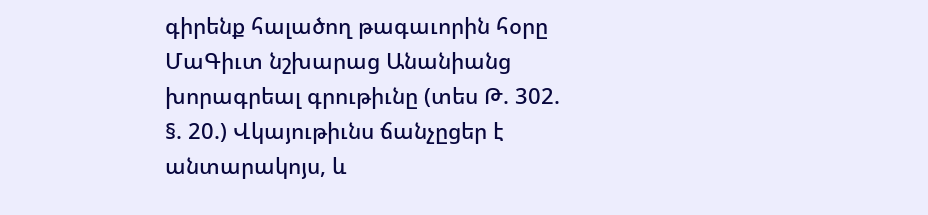գիրենք հալածող թագաւորին հօրը ՄաԳիւտ նշխարաց Անանիանց խորագրեալ գրութիւնը (տես Թ. 302. §. 20.) Վկայութիւնս ճանչըցեր է անտարակոյս, և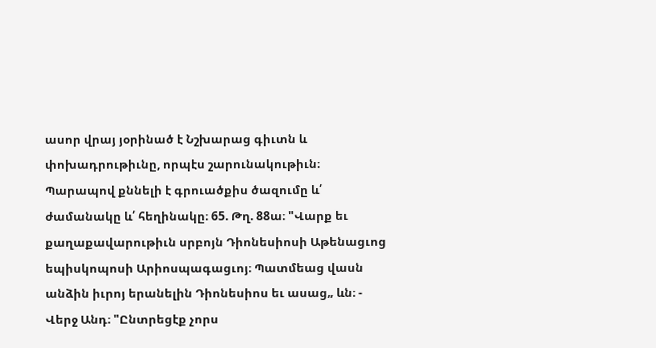ասոր վրայ յօրինած է Նշխարաց գիւտն և փոխադրութիւնը, որպէս շարունակութիւն։ Պարապով քննելի է գրուածքիս ծազումը և՛ ժամանակը և՛ հեղինակը։ 65. Թղ. 88ա։ "Վարք եւ քաղաքավարութիւն սրբոյն Դիոնեսիոսի Աթենացւոց եպիսկոպոսի Արիոսպագացւոյ։ Պատմեաց վասն անձին իւրոյ երանելին Դիոնեսիոս եւ ասաց„ ևն։ - Վերջ Անդ։ "Ընտրեցէք չորս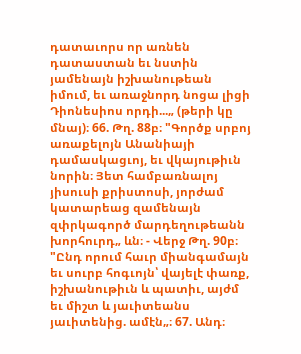դատաւորս որ առնեն դատաստան եւ նստին յամենայն իշխանութեան իմում, եւ առաջնորդ նոցա լիցի Դիոնեսիոս որդի...„ (թերի կը մնայ)։ 66. Թղ. 88բ։ "Գործք սրբոյ առաքելոյն Անանիայի դամասկացւոյ, եւ վկայութիւն նորին։ Յետ համբառնալոյ յիսուսի քրիստոսի, յորժամ կատարեաց զամենայն զփրկագործ մարդեղութեանն խորհուրդ„ ևն։ - Վերջ Թղ. 90բ։ "Ընդ որում հաւր միանգամայն եւ սուրբ հոգւոյն՝ վայելէ փառք, իշխանութիւն և պատիւ, այժմ եւ միշտ և յաւիտեանս յաւիտենից. ամէն„։ 67. Անդ։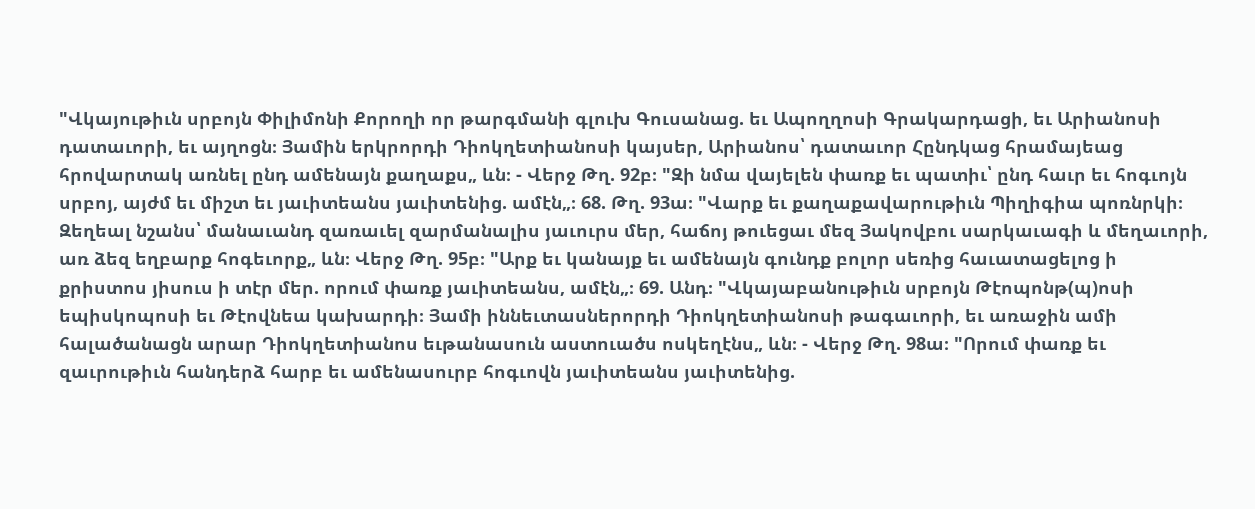"Վկայութիւն սրբոյն Փիլիմոնի Քորողի որ թարգմանի գլուխ Գուսանաց. եւ Ապողղոսի Գրակարդացի, եւ Արիանոսի դատաւորի, եւ այղոցն։ Յամին երկրորդի Դիոկղետիանոսի կայսեր, Արիանոս՝ դատաւոր Հընդկաց հրամայեաց հրովարտակ առնել ընդ ամենայն քաղաքս„ ևն։ - Վերջ Թղ. 92բ։ "Զի նմա վայելեն փառք եւ պատիւ՝ ընդ հաւր եւ հոգւոյն սրբոյ, այժմ եւ միշտ եւ յաւիտեանս յաւիտենից. ամէն„։ 68. Թղ. 93ա։ "Վարք եւ քաղաքավարութիւն Պիղիգիա պոռնրկի։ Զեղեալ նշանս՝ մանաւանդ զառաւել զարմանալիս յաւուրս մեր, հաճոյ թուեցաւ մեզ Յակովբու սարկաւագի և մեղաւորի, առ ձեզ եղբարք հոգեւորք„ ևն։ Վերջ Թղ. 95բ։ "Արք եւ կանայք եւ ամենայն գունդք բոլոր սեռից հաւատացելոց ի քրիստոս յիսուս ի տէր մեր. որում փառք յաւիտեանս, ամէն„։ 69. Անդ։ "Վկայաբանութիւն սրբոյն Թէոպոնթ(պ)ոսի եպիսկոպոսի եւ Թէովնեա կախարդի։ Յամի իննեւտասներորդի Դիոկղետիանոսի թագաւորի, եւ առաջին ամի հալածանացն արար Դիոկղետիանոս եւթանասուն աստուածս ոսկեղէնս„ ևն։ - Վերջ Թղ. 98ա։ "Որում փառք եւ զաւրութիւն հանդերձ հարբ եւ ամենասուրբ հոգւովն յաւիտեանս յաւիտենից.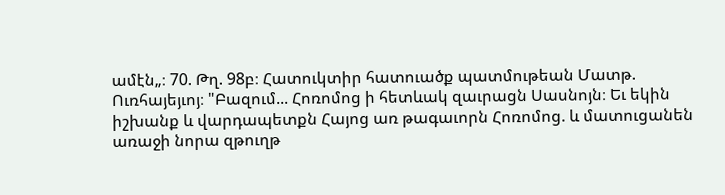ամէն„։ 70. Թղ. 98բ։ Հատուկտիր հատուածք պատմութեան Մատթ. Ուռհայեյւոյ։ "Բազում... Հոռոմոց ի հետևակ զաւրացն Սասնոյն։ Եւ եկին իշխանք և վարդապետքն Հայոց առ թագաւորն Հոռոմոց. և մատուցանեն առաջի նորա զթուղթ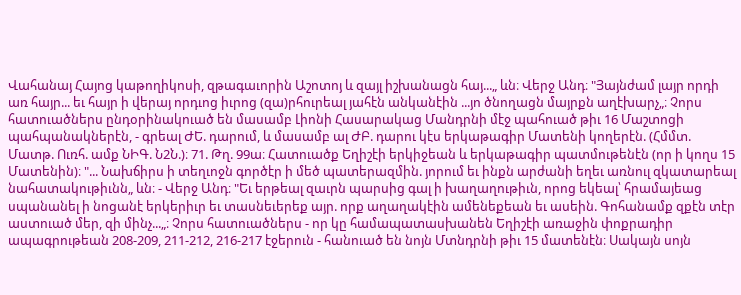Վահանայ Հայոց կաթողիկոսի, զթագաւորին Աշոտոյ և զայլ իշխանացն հայ...„ ևն։ Վերջ Անդ։ "Յայնժամ լայր որդի առ հայր... եւ հայր ի վերայ որդւոց իւրոց (զա)րհուրեալ յահէն անկանէին ...յո ծնողացն մայրքն աղէխարչ„։ Չորս հատուածներս ընդօրինակուած են մասամբ Լիոնի Հասարակաց Մանդրնի մէջ պահուած թիւ 16 Մաշտոցի պահպանակներէն, - գրեալ ԺԵ. դարում, և մասամբ ալ ԺԲ. դարու կէս երկաթագիր Մատենի կողերէն. (Հմմտ. Մատթ. Ուռհ. ամք ՆԻԳ. Ն2Ն.)։ 71. Թղ. 99ա։ Հատուածք Եղիշէի երկիջեան և երկաթագիր պատմութենէն (որ ի կողս 15 Մատենին)։ "... Նախճիրս ի տեղւոջն գործէր ի մեծ պատերազմին. յորում եւ ինքն արժանի եղեւ առնուլ զկատարեալ նահատակութիւնն„ ևն։ - Վերջ Անդ։ "Եւ երթեալ զաւրն պարսից գալ ի խաղաղութիւն, որոց եկեալ՝ հրամայեաց սպանանել ի նոցանէ երկերիւր եւ տասնեւերեք այր. որք աղաղակէին ամենեքեան եւ ասեին. Գոհանամք զքէն տէր աստուած մեր, զի մինչ...„։ Չորս հատուածներս - որ կը համապատասխանեն Եղիշէի առաջին փոքրադիր ապագրութեան 208-209, 211-212, 216-217 էջերուն - հանուած են նոյն Մտնդրնի թիւ 15 մատենէն։ Սակայն սոյն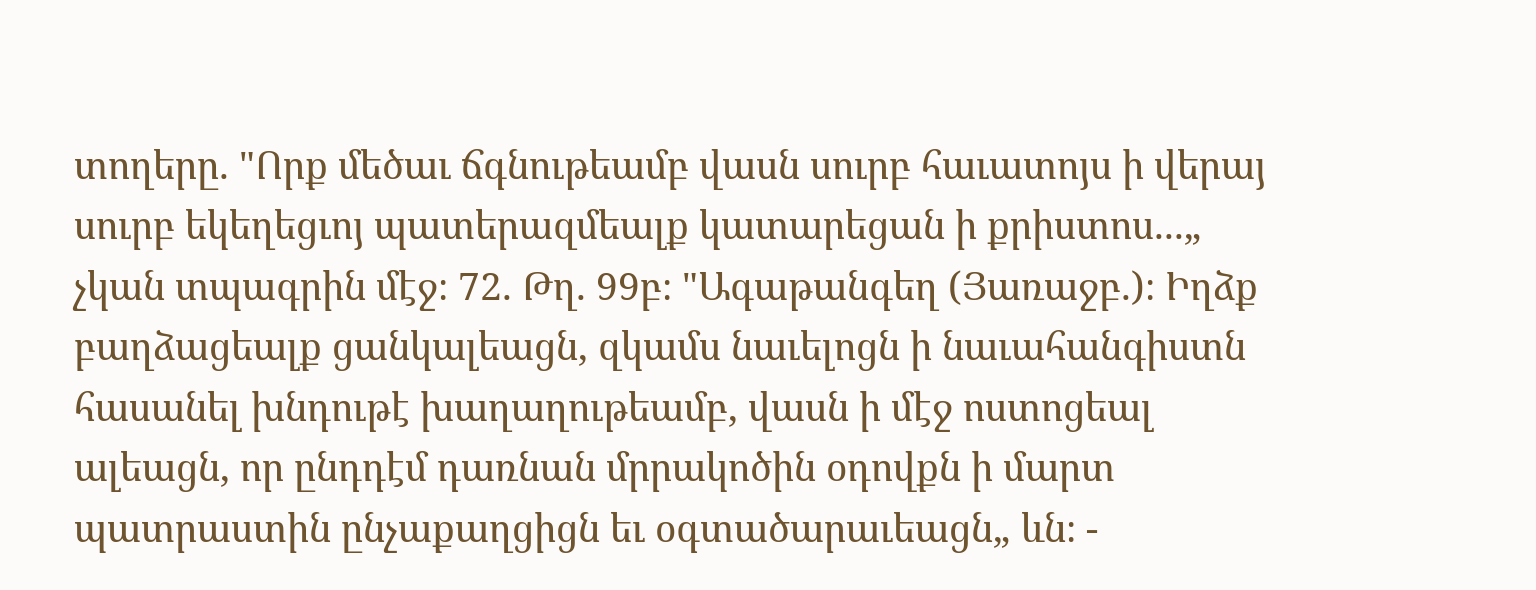տողերը. "Որք մեծաւ ճգնութեամբ վասն սուրբ հաւատոյս ի վերայ սուրբ եկեղեցւոյ պատերազմեալք կատարեցան ի քրիստոս...„ չկան տպագրին մէջ։ 72. Թղ. 99բ։ "Ագաթանգեղ (Յառաջբ.)։ Իղձք բաղձացեալք ցանկալեացն, զկամս նաւելոցն ի նաւահանգիստն հասանել խնդութէ խաղաղութեամբ, վասն ի մէջ ոստոցեալ ալեացն, որ ընդդէմ դառնան մրրակոծին օդովքն ի մարտ պատրաստին ընչաքաղցիցն եւ օգտածարաւեացն„ ևն։ -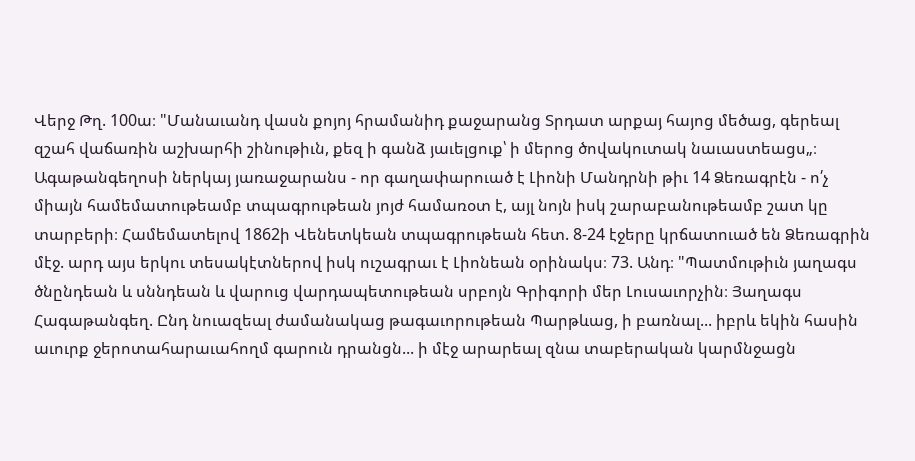Վերջ Թղ. 100ա։ "Մանաւանդ վասն քոյոյ հրամանիդ քաջարանց Տրդատ արքայ հայոց մեծաց, գերեալ զշահ վաճառին աշխարհի շինութիւն, քեզ ի գանձ յաւելցուք՝ ի մերոց ծովակուտակ նաւաստեացս„։ Ագաթանգեղոսի ներկայ յառաջարանս - որ գաղափարուած է Լիոնի Մանդրնի թիւ 14 Ձեռագրէն - ո՛չ միայն համեմատութեամբ տպագրութեան յոյժ համառօտ է, այլ նոյն իսկ շարաբանութեամբ շատ կը տարբերի։ Համեմատելով 1862ի Վենետկեան տպագրութեան հետ. 8-24 էջերը կրճատուած են Ձեռագրին մէջ. արդ այս երկու տեսակէտներով իսկ ուշագրաւ է Լիոնեան օրինակս։ 73. Անդ։ "Պատմութիւն յաղագս ծնընդեան և սննդեան և վարուց վարդապետութեան սրբոյն Գրիգորի մեր Լուսաւորչին։ Յաղագս Հագաթանգեղ. Ընդ նուազեալ ժամանակաց թագաւորութեան Պարթևաց, ի բառնալ... իբրև եկին հասին աւուրք ջերոտահարաւահողմ գարուն դրանցն... ի մէջ արարեալ զնա տաբերական կարմնջացն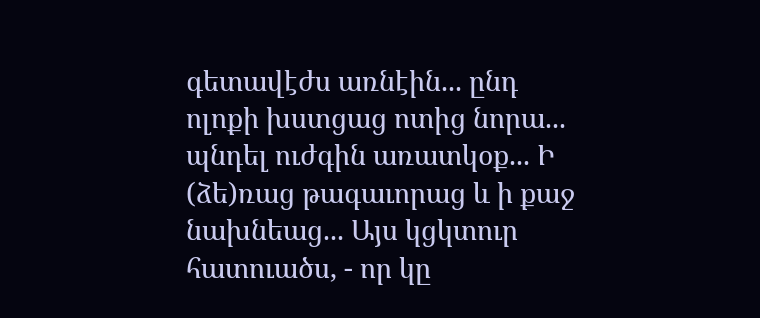գետավէժս առնէին... ընդ ոլոքի խստցաց ոտից նորա... պնդել ուժգին առատկօք... Ի (ձե)ռաց թագաւորաց և ի քաջ նախնեաց... Այս կցկտուր հատուածս, - որ կը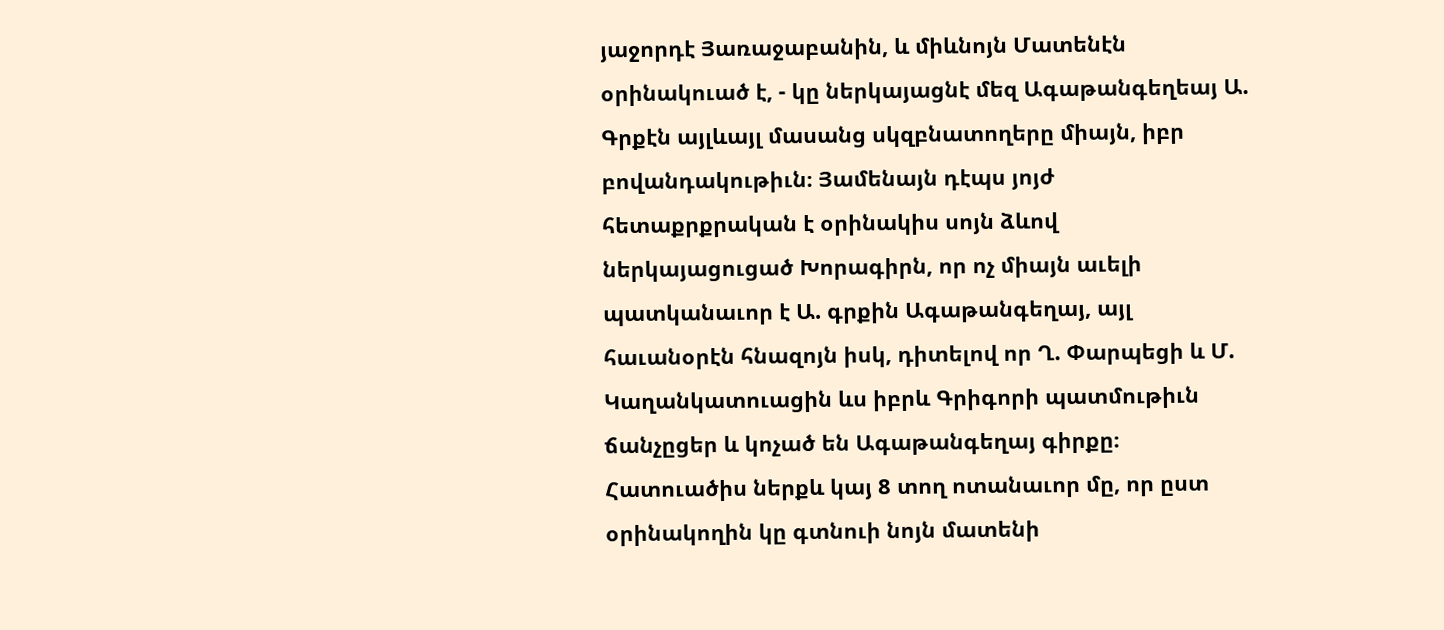յաջորդէ Յառաջաբանին, և միևնոյն Մատենէն օրինակուած է, - կը ներկայացնէ մեզ Ագաթանգեղեայ Ա. Գրքէն այլևայլ մասանց սկզբնատողերը միայն, իբր բովանդակութիւն։ Յամենայն դէպս յոյժ հետաքրքրական է օրինակիս սոյն ձևով ներկայացուցած Խորագիրն, որ ոչ միայն աւելի պատկանաւոր է Ա. գրքին Ագաթանգեղայ, այլ հաւանօրէն հնազոյն իսկ, դիտելով որ Ղ. Փարպեցի և Մ. Կաղանկատուացին ևս իբրև Գրիգորի պատմութիւն ճանչըցեր և կոչած են Ագաթանգեղայ գիրքը։ Հատուածիս ներքև կայ 8 տող ոտանաւոր մը, որ ըստ օրինակողին կը գտնուի նոյն մատենի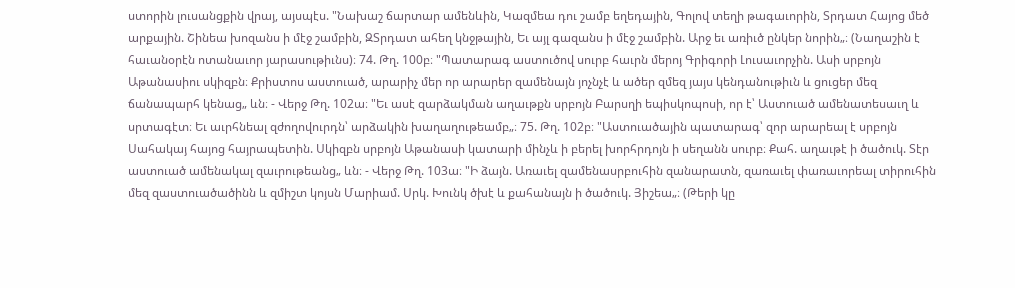ստորին լուսանցքին վրայ, այսպէս. "Նախաշ ճարտար ամենևին, Կազմեա դու շամբ եղեդային, Գոլով տեղի թագաւորին, Տրդատ Հայոց մեծ արքային. Շինեա խոզանս ի մէջ շամբին, ԶՏրդատ ահեղ կնջթային, Եւ այլ գազանս ի մէջ շամբին. Արջ եւ առիւծ ընկեր նորին„։ (Նաղաշին է հաւանօրէն ոտանաւոր յարասութիւնս)։ 74. Թղ. 100բ։ "Պատարագ աստուծով սուրբ հաւրն մերոյ Գրիգորի Լուսաւորչին. Ասի սրբոյն Աթանասիու սկիզբն։ Քրիստոս աստուած, արարիչ մեր որ արարեր զամենայն յոչնչէ և ածեր զմեզ յայս կենդանութիւն և ցուցեր մեզ ճանապարհ կենաց„ ևն։ - Վերջ Թղ. 102ա։ "Եւ ասէ զարձակման աղաւթքն սրբոյն Բարսղի եպիսկոպոսի, որ է՝ Աստուած ամենատեսաւղ և սրտագէտ։ Եւ աւրհնեալ զժողովուրդն՝ արձակին խաղաղութեամբ„։ 75. Թղ. 102բ։ "Աստուածային պատարագ՝ զոր արարեալ է սրբոյն Սահակայ հայոց հայրապետին. Սկիզբն սրբոյն Աթանասի կատարի մինչև ի բերել խորհրդոյն ի սեղանն սուրբ։ Քահ. աղաւթէ ի ծածուկ. Տէր աստուած ամենակալ զաւրութեանց„ ևն։ - Վերջ Թղ. 103ա։ "Ի ձայն. Առաւել զամենասրբուհին զանարատն, զառաւել փառաւորեալ տիրուհին մեզ զաստուածածինն և զմիշտ կոյսն Մարիամ. Սրկ. Խունկ ծխէ և քահանայն ի ծածուկ. Յիշեա„։ (Թերի կը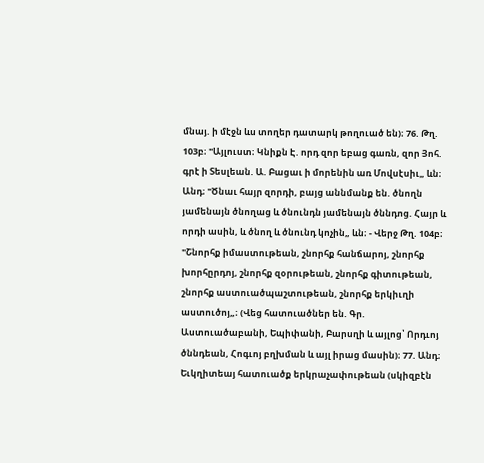մնայ. ի մէջն ևս տողեր դատարկ թողուած են)։ 76. Թղ. 103բ։ "Այլուստ։ Կնիքն Է. որդ զոր եբաց գառն, զոր Յոհ. գրէ ի Տեսլեան. Ա. Բացաւ ի մորենին առ Մովսէսիւ„ ևն։ Անդ։ "Ծնաւ հայր զորդի, բայց աննմանք են. ծնողն յամենայն ծնողաց և ծնունդն յամենայն ծննդոց. Հայր և որդի ասին, և ծնող և ծնունդ կոչին„ ևն։ - Վերջ Թղ. 104բ։ "Շնորհք իմաստութեան, շնորհք հանճարոյ, շնորհք խորհըրդոյ, շնորհք զօրութեան, շնորհք գիտութեան, շնորհք աստուածպաշտութեան, շնորհք երկիւղի աստուծոյ„։ (Վեց հատուածներ են. Գր. Աստուածաբանի, Եպիփանի, Բարսղի և այլոց՝ Որդւոյ ծննդեան, Հոգւոյ բղխման և այլ իրաց մասին)։ 77. Անդ։ Եւկղիտեայ հատուածք երկրաչափութեան (սկիզբէն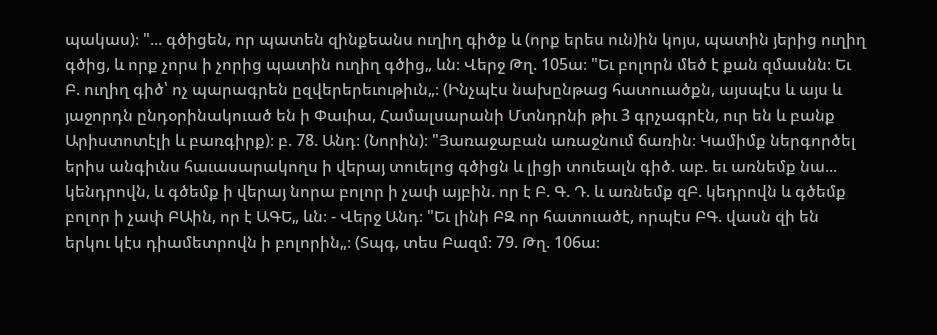պակաս)։ "... գծիցեն, որ պատեն զինքեանս ուղիղ գիծք և (որք երես ուն)ին կոյս, պատին յերից ուղիղ գծից, և որք չորս ի չորից պատին ուղիղ գծից„ ևն։ Վերջ Թղ. 105ա։ "Եւ բոլորն մեծ է քան զմասնն։ Եւ Բ. ուղիղ գիծ՝ ոչ պարագրեն ըզվերերեւութիւն„։ (Ինչպէս նախընթաց հատուածքն, այսպէս և այս և յաջորդն ընդօրինակուած են ի Փաւիա, Համալսարանի Մտնդրնի թիւ 3 գրչագրէն, ուր են և բանք Արիստոտէլի և բառգիրք)։ բ. 78. Անդ։ (Նորին)։ "Յառաջաբան առաջնում ճառին։ Կամիմք ներգործել երիս անգիւնս հաւասարակողս ի վերայ տուելոց գծիցն և լիցի տուեալն գիծ. աբ. եւ առնեմք նա... կենդրովն, և գծեմք ի վերայ նորա բոլոր ի չափ այբին. որ է Բ. Գ. Դ. և առնեմք զԲ. կեդրովն և գծեմք բոլոր ի չափ ԲԱին, որ է ԱԳԵ„ ևն։ - Վերջ Անդ։ "Եւ լինի ԲԶ որ հատուածէ, որպէս ԲԳ. վասն զի են երկու կէս դիամետրովն ի բոլորին„։ (Տպգ, տես Բազմ։ 79. Թղ. 106ա։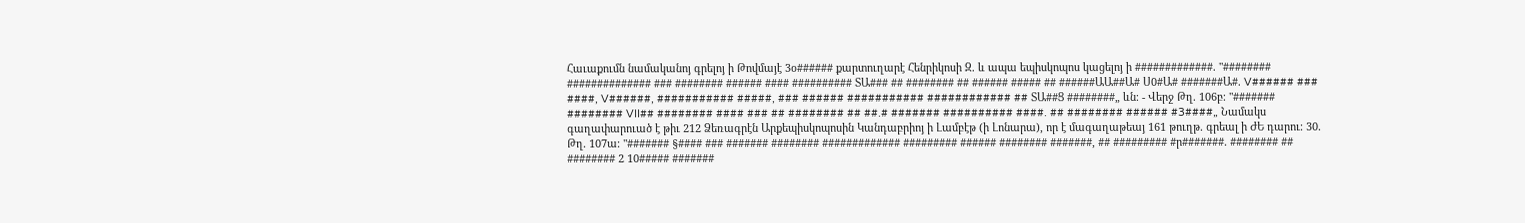Հաւաքումն նամականոյ գրելոյ ի Թովմայէ 3օ###### քարտուղարէ Հենրիկոսի Զ. և ապա եպիսկոպոս կացելոյ ի #############. "######## ############## ### ######## ###### #### ########## ՏԱ### ## ######## ## ###### ##### ## ######ԱԱ##Ա# Ս0#Ա# #######Ա#. V###### ### ####, V######, ########### #####, ### ###### ########### ############ ## ՏԱ##Ց ########„ ևն։ - Վերջ Թղ. 106բ։ "####### ######## VII## ######## #### ### ## ######## ## ##.# ####### ########## ####. ## ######## ###### #3####„ Նամակս գաղափարուած է թիւ 212 Ձեռագրէն Արքեպիսկոպոսին Կանդաբրիոյ ի Լամբէթ (ի Լոնարա), որ է մագաղաթեայ 161 թուղթ. գրեալ ի ԺԵ դարու։ 30. Թղ. 107ա։ "####### §#### ### ####### ######## ############# ######### ###### ######## #######, ## ######### #ր#######. ######## ## ######## 2 10##### #######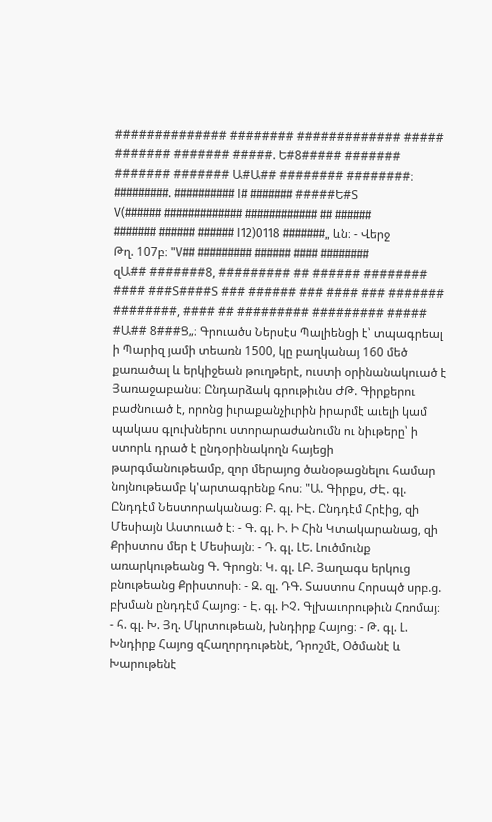############## ######## ############# ##### ####### ####### #####. Ե#8##### ####### ####### ####### Ա#Ա## ######## ########։ #########. ########## I# ####### #####Ե#Տ V(###### ############# ############ ## ###### ####### ###### ###### I12)0118 #######„ ևն։ - Վերջ Թղ. 107բ։ "V## ######### ###### #### ######## զԱ## #######8, ######### ## ###### ######## #### ###Տ####Տ ### ###### ### #### ### ####### ########, #### ## ######### ######### ##### #Ա## 8###Ց„։ Գրուածս Ներսէս Պալիենցի է՝ տպագրեալ ի Պարիզ յամի տեառն 1500, կը բաղկանայ 160 մեծ քառածալ և երկիջեան թուղթերէ, ուստի օրինանակուած է Յառաջաբանս։ Ընդարձակ գրութիւնս ԺԹ. Գիրքերու բաժնուած է, որոնց իւրաքանչիւրին իրարմէ աւելի կամ պակաս գլուխներու ստորարաժանումն ու նիւթերը՝ ի ստորև դրած է ընդօրինակողն հայեցի թարգմանութեամբ, զոր մերայոց ծանօթացնելու համար նոյնութեամբ կ'արտագրենք հոս։ "Ա. Գիրքս, ԺԷ. գլ. Ընդդէմ Նեստորականաց։ Բ. գլ. ԻԷ. Ընդդէմ Հրէից, զի Մեսիայն Աստուած է։ - Գ. գլ. Ի. Ի Հին Կտակարանաց, զի Քրիստոս մեր է Մեսիայն։ - Դ. գլ. ԼԵ. Լուծմունք առարկութեանց Գ. Գրոցն։ Կ. գլ. ԼԲ. Յաղագս երկուց բնութեանց Քրիստոսի։ - Զ. զլ. ԴԳ. Տաստոս Հորսպծ սրբ.ց. բխման ընդդէմ Հայոց։ - Է. գլ. ԻՉ. Գլխաւորութիւն Հռոմայ։ - հ. գլ. Խ. Յղ. Մկրտութեան, խնդիրք Հայոց։ - Թ. գլ. Լ. Խնդիրք Հայոց զՀաղորդութենէ, Դրոշմէ, Օծմանէ և Խարութենէ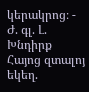կերակրոց։ - Ժ. գլ. Լ. Խնդիրք Հայոց զտալոյ եկեղ.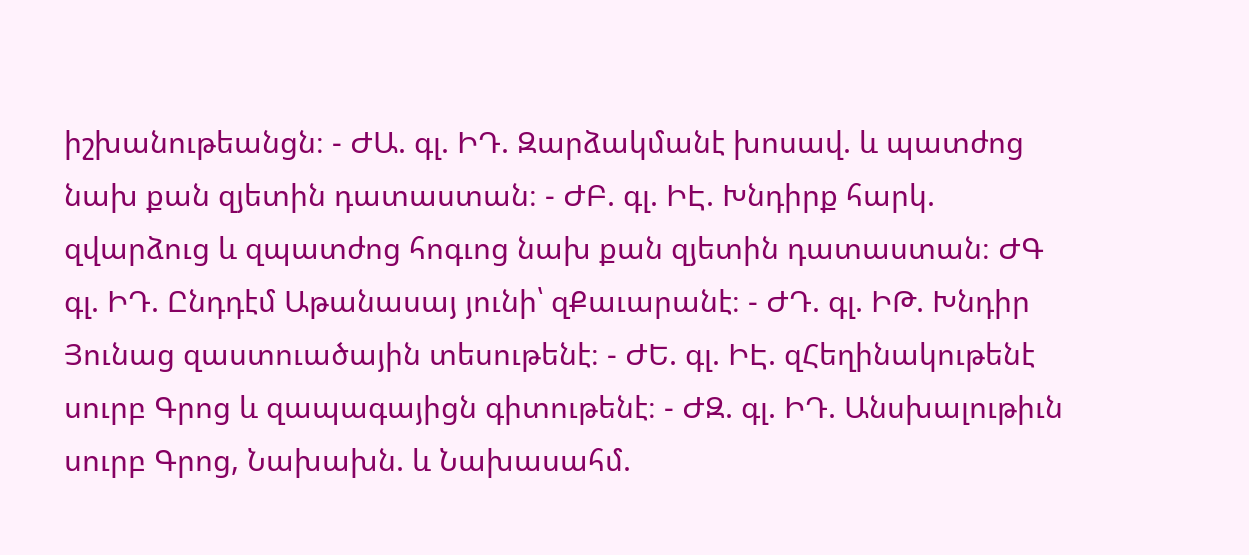իշխանութեանցն։ - ԺԱ. գլ. ԻԴ. Զարձակմանէ խոսավ. և պատժոց նախ քան զյետին դատաստան։ - ԺԲ. գլ. ԻԷ. Խնդիրք հարկ. զվարձուց և զպատժոց հոգւոց նախ քան զյետին դատաստան։ ԺԳ գլ. ԻԴ. Ընդդէմ Աթանասայ յունի՝ զՔաւարանէ։ - ԺԴ. գլ. ԻԹ. Խնդիր Յունաց զաստուածային տեսութենէ։ - ԺԵ. գլ. ԻԷ. զՀեղինակութենէ սուրբ Գրոց և զապագայիցն գիտութենէ։ - ԺԶ. գլ. ԻԴ. Անսխալութիւն սուրբ Գրոց, Նախախն. և Նախասահմ.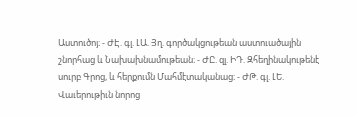Աստուծոյ։ - ԺԷ. գլ. ԼԱ. Յղ. գործակցութեան աստուածային շնորհաց և Նախախնամութեան։ - ԺԸ. զլ. ԻԴ. Զհեղինակութենէ սուրբ Գրոց, և հերքումն Մահմէտականաց։ - ԺԹ. գլ. ԼԵ. Վաւերութիւն նորոց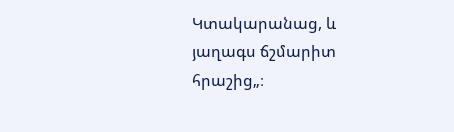Կտակարանաց, և յաղագս ճշմարիտ հրաշից„։